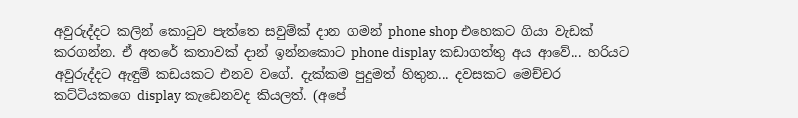අවුරුද්දට කලින් කොටුව පැත්තෙ සවුම්ක් දාන ගමන් phone shop එහෙකට ගියා වැඩක් කරගන්න. ඒ අතරේ කතාවක් දාන් ඉන්නකොට phone display කඩාගත්තු අය ආවේ... හරියට අවුරුද්දට ඇඳුම් කඩයකට එනව වගේ. දැක්කම පුදුමත් හිතුන... දවසකට මෙච්චර කට්ටියකගෙ display කැඩෙනවද කියලත්. (අපේ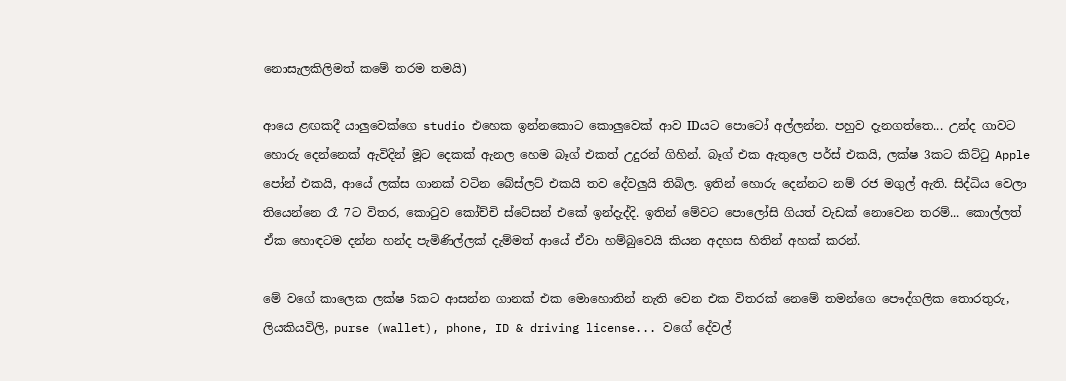නොසැලකිලිමත් කමේ තරම තමයි)

ආයෙ ළඟකදී යාලුවෙක්ගෙ studio එහෙක ඉන්නකොට කොලුවෙක් ආව IDයට පොටෝ අල්ලන්න. පහුව දැනගත්තෙ... උන්ද ගාවට හොරු දෙන්නෙක් ඇවිදින් මූට දෙකක් ඇනල හෙම බෑග් එකත් උදුරන් ගිහින්. බෑග් එක ඇතුලෙ පර්ස් එකයි, ලක්ෂ 3කට කිට්ටු Apple පෝන් එකයි, ආයේ ලක්ස ගානක් වටින බේස්ලට් එකයි තව දේවලුයි තිබිල. ඉතින් හොරු දෙන්නට නම් රජ මගුල් ඇති. සිද්ධිය වෙලා තියෙන්නෙ රෑ 7ට විතර, කොටුව කෝච්චි ස්ටේසන් එකේ ඉන්දැද්දි. ඉතින් මේවට පොලෝසි ගියත් වැඩක් නොවෙන තරම්... කොල්ලත් ඒක හොඳටම දන්න හන්ද පැමිණිල්ලක් දැම්මත් ආයේ ඒවා හම්බුවෙයි කියන අදහස හිතින් අහක් කරන්.

මේ වගේ කාලෙක ලක්ෂ 5කට ආසන්න ගානක් එක මොහොතින් නැති වෙන එක විතරක් නෙමේ තමන්ගෙ පෞද්ගලික තොරතුරු, ලියකියවිලි, purse (wallet), phone, ID & driving license... වගේ දේවල්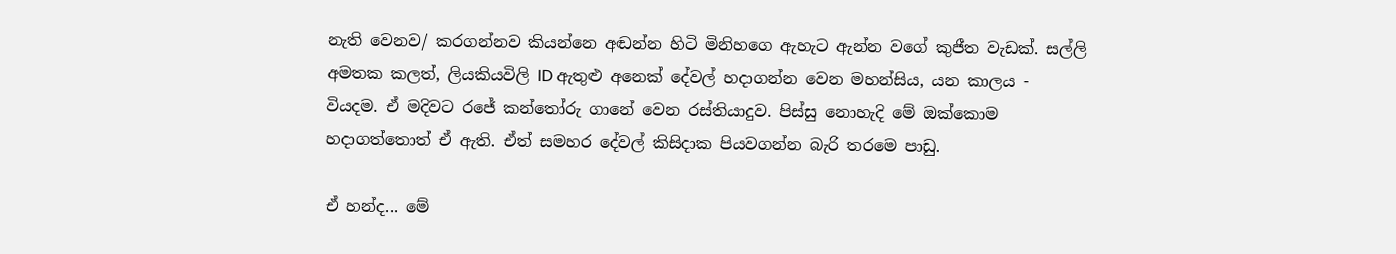නැති වෙනව/ කරගන්නව කියන්නෙ අඬන්න හිටි මිනිහගෙ ඇහැට ඇන්න වගේ කුජීත වැඩක්. සල්ලි අමතක කලත්, ලියකියවිලි ID ඇතුළු අනෙක් දේවල් හදාගන්න වෙන මහන්සිය, යන කාලය - වියදම. ඒ මදිවට රජේ කන්තෝරු ගානේ වෙන රස්තියාදුව. පිස්සු නොහැදි මේ ඔක්කොම හදාගත්තොත් ඒ ඇති. ඒත් සමහර දේවල් කිසිදාක පියවගන්න බැරි තරමෙ පාඩු.

ඒ හන්ද... මේ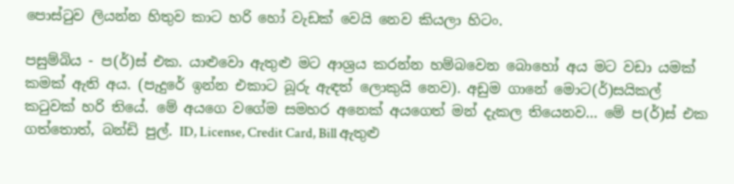පොස්ටුව ලියන්න හිතුව කාට හරි හෝ වැඩක් වෙයි නෙව කියලා හිටං.

පසුම්බිය - ප(ර්)ස් එක. යාළුවො ඇතුළු මට ආශ්‍රය කරන්න හම්බවෙන බොහෝ අය මට වඩා යමක් කමක් ඇති අය. (පැදුරේ ඉන්න එකාට බූරු ඇඳත් ලොකුයි නෙව). අඩුම ගානේ මොට(ර්)සයිකල් කටුවක් හරි තියේ. මේ අයගෙ වගේම සමහර අනෙක් අයගෙත් මන් දැකල තියෙනව... මේ ප(ර්)ස් එක ගත්තොත්, බන්ඩි පුල්. ID, License, Credit Card, Bill ඇතුළු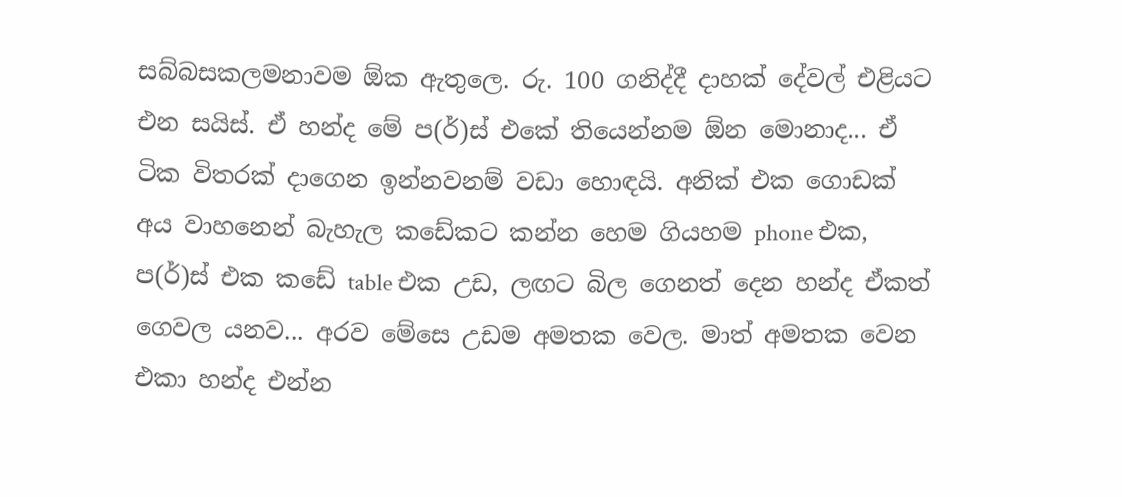සබ්බසකලමනාවම ඕක ඇතුලෙ. රු. 100 ගනිද්දී දාහක් දේවල් එළියට එන සයිස්. ඒ හන්ද මේ ප(ර්)ස් එකේ තියෙන්නම ඕන මොනාද... ඒ ටික විතරක් දාගෙන ඉන්නවනම් වඩා හොඳයි. අනික් එක ගොඩක් අය වාහනෙන් බැහැල කඩේකට කන්න හෙම ගියහම phone එක, ප(ර්)ස් එක කඩේ table එක උඩ, ලඟට බිල ගෙනත් දෙන හන්ද ඒකත් ගෙවල යනව... අරව මේසෙ උඩම අමතක වෙල. මාත් අමතක වෙන එකා හන්ද එන්න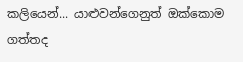කලියෙන්... යාළුවන්ගෙනුත් ඔක්කොම ගත්තද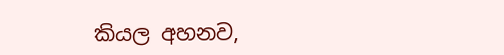කියල අහනව,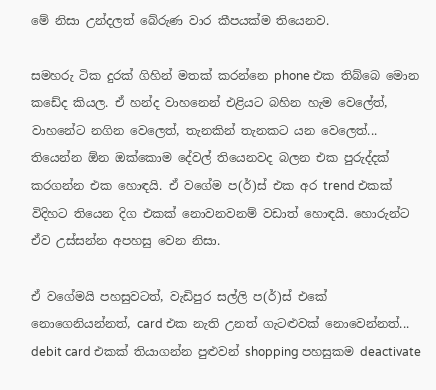මේ නිසා උන්දලත් බේරුණ වාර කීපයක්ම තියෙනව.

සමහරු ටික දුරක් ගිහින් මතක් කරන්නෙ phone එක තිබ්බෙ මොන කඩේද කියල. ඒ හන්ද වාහනෙන් එළියට බහින හැම වෙලේත්, වාහනේට නගින වෙලෙත්, තැනකින් තැනකට යන වෙලෙත්... තියෙන්න ඕන ඔක්කොම දේවල් තියෙනවද බලන එක පුරුද්දක් කරගන්න එක හොඳයි. ඒ වගේම ප(ර්)ස් එක අර trend එකක් විදිහට තියෙන දිග එකක් නොවනවනම් වඩාත් හොඳයි. හොරුන්ට ඒව උස්සන්න අපහසු වෙන නිසා.

ඒ වගේමයි පහසුවටත්, වැඩිපුර සල්ලි ප(ර්)ස් එකේ නොගෙනියන්නත්, card එක නැති උනත් ගැටළුවක් නොවෙන්නත්... debit card එකක් තියාගන්න පුළුවන් shopping පහසුකම deactivate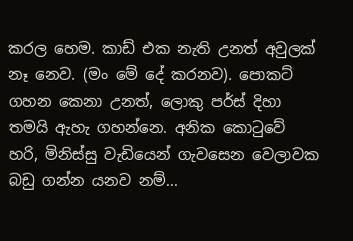කරල හෙම. කාඩ් එක නැති උනත් අවුලක් නෑ නෙව. (මං මේ දේ කරනව). පොකට් ගහන කෙනා උනත්, ලොකු පර්ස් දිහා තමයි ඇහැ ගහන්නෙ. අනික කොටුවේ හරි, මිනිස්සු වැඩියෙන් ගැවසෙන වෙලාවක බඩු ගන්න යනව නම්...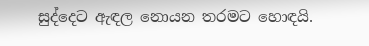සුද්දෙට ඇඳල නොයන තරමට හොඳයි.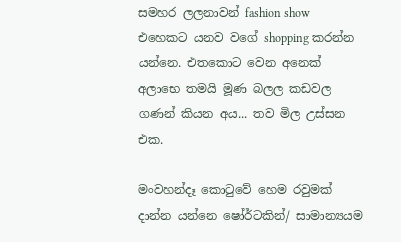සමහර ලලනාවන් fashion show එහෙකට යනව වගේ shopping කරන්න යන්නෙ. එතකොට වෙන අනෙක් අලාභෙ තමයි මූණ බලල කඩවල ගණන් කියන අය... තව මිල උස්සන එක.

මංවහන්දෑ කොටුවේ හෙම රවුමක් දාන්න යන්නෙ ෂෝර්ටකින්/ සාමාන්‍යයම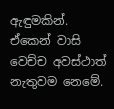ඇඳුමකින්. ඒකෙන් වාසි වෙච්ච අවස්ථාත් නැතුවම නෙමේ.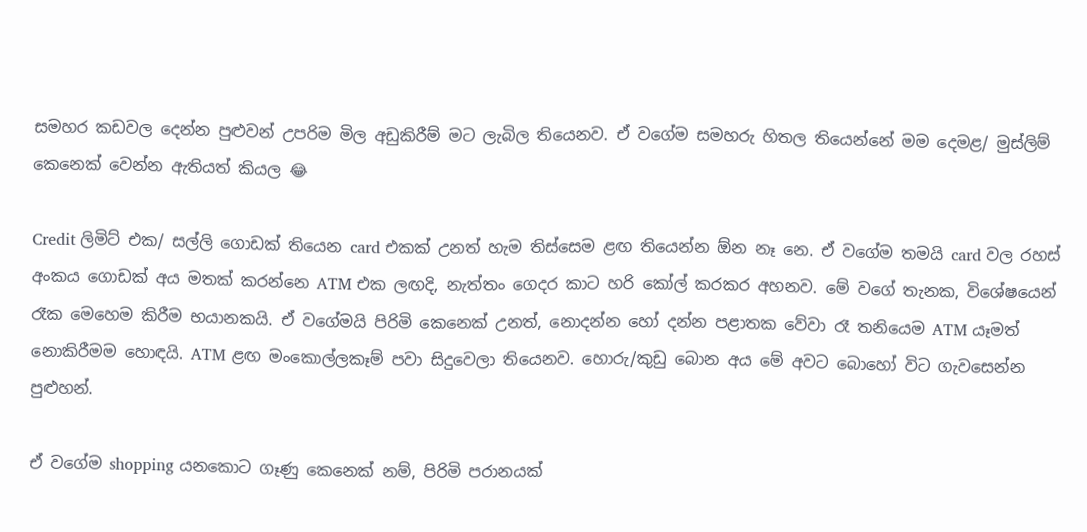සමහර කඩවල දෙන්න පුළුවන් උපරිම මිල අඩුකිරීම් මට ලැබිල තියෙනව. ඒ වගේම සමහරු හිතල තියෙන්නේ මම දෙමළ/ මුස්ලිම් කෙනෙක් වෙන්න ඇතියත් කියල 😂

Credit ලිමිට් එක/ සල්ලි ගොඩක් තියෙන card එකක් උනත් හැම තිස්සෙම ළඟ තියෙන්න ඕන නෑ නෙ. ඒ වගේම තමයි card වල රහස් අංකය ගොඩක් අය මතක් කරන්නෙ ATM එක ලඟදි, නැත්තං ගෙදර කාට හරි කෝල් කරකර අහනව. මේ වගේ තැනක, විශේෂයෙන් රෑක මෙහෙම කිරීම භයානකයි. ඒ වගේමයි පිරිමි කෙනෙක් උනත්, නොදන්න හෝ දන්න පළාතක වේවා රෑ තනියෙම ATM යෑමත් නොකිරීමම හොඳයි. ATM ළඟ මංකොල්ලකෑම් පවා සිදුවෙලා තියෙනව. හොරු/කුඩු බොන අය මේ අවට බොහෝ විට ගැවසෙන්න පුළුහන්.

ඒ වගේම shopping යනකොට ගෑණු කෙනෙක් නම්, පිරිමි පරානයක්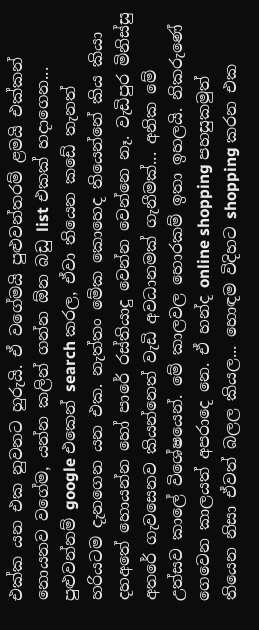එක්ක යන එක නුවනට හුරුයි. ඒ වගේමයි පුළුවන්තරම් ළමයි එක්කන් නොයනව වගේම, යන්න කලින් ගන්න ඕන බඩු list එකක් හදාගෙන... පුළුවන්නම් google එකෙන් search කරල, ඒවා තියෙන කඩේ තැනත් හරියටම දැනගෙන යන එක. නැත්තං මේක කොහෙද තියෙන්නේ කිය කියා දහඅතේ හොයන්න හෝ පාරේ රස්තියාදු වෙන්න වෙන්නෙ නෑ. වැඩිපුර මිනිස්සු අතරේ ගැවසෙනව කියන්නෙත් වැඩි අවධානමක් ගැනීමක්... අනික මේ උත්සව කාලේ විශේෂයෙන්. මේ කාලවල හොරකම් ඉතා ඉහලයි. නිකරුණේ ගෙවෙන කාලයත් අපරාදෙ නෙ. ඒ හන්ද online shopping පහසුකමුත් තියෙන නිසා ඒවත් බලල කියල... හොඳම විදිහට shopping කරන එක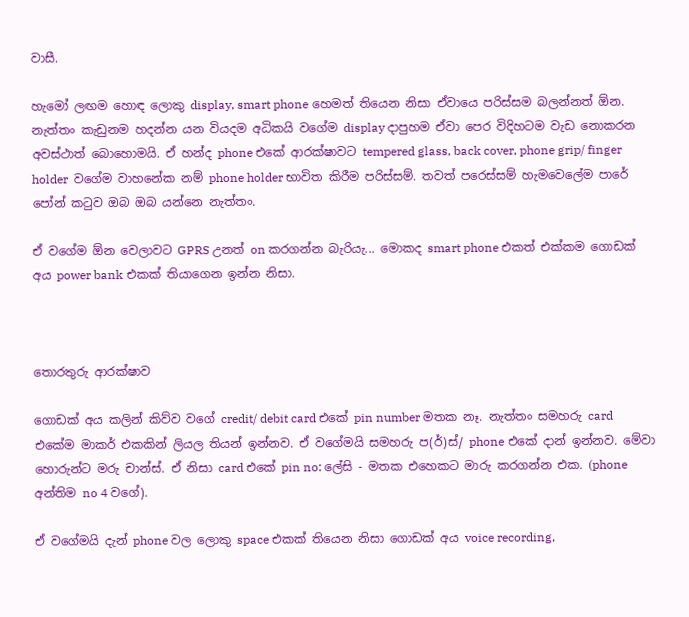වාසී.

හැමෝ ලඟම හොඳ ලොකු display, smart phone හෙමත් තියෙන නිසා ඒවායෙ පරිස්සම බලන්නත් ඕන. නැත්තං කැඩුනම හදන්න යන වියදම අධිකයි වගේම display දාපුහම ඒවා පෙර විදිහටම වැඩ නොකරන අවස්ථාත් බොහොමයි. ඒ හන්ද phone එකේ ආරක්ෂාවට tempered glass, back cover, phone grip/ finger holder  වගේම වාහනේක නම් phone holder භාවිත කිරීම පරිස්සම්. තවත් පරෙස්සම් හැමවෙලේම පාරේ පෝන් කටුව ඔබ ඔබ යන්නෙ නැත්තං.

ඒ වගේම ඕන වෙලාවට GPRS උනත් on කරගන්න බැරියැ... මොකද smart phone එකත් එක්කම ගොඩක් අය power bank එකක් තියාගෙන ඉන්න නිසා.



තොරතුරු ආරක්ෂාව

ගොඩක් අය කලින් කිව්ව වගේ credit/ debit card එකේ pin number මතක නෑ. නැත්තං සමහරු card එකේම මාකර් එකකින් ලියල තියන් ඉන්නව. ඒ වගේමයි සමහරු ප(ර්)ස්/ phone එකේ දාන් ඉන්නව. මේවා හොරුන්ට මරු චාන්ස්. ඒ නිසා card එකේ pin no: ලේසි - මතක එහෙකට මාරු කරගන්න එක. (phone අන්තිම no 4 වගේ).

ඒ වගේමයි දැන් phone වල ලොකු space එකක් තියෙන නිසා ගොඩක් අය voice recording,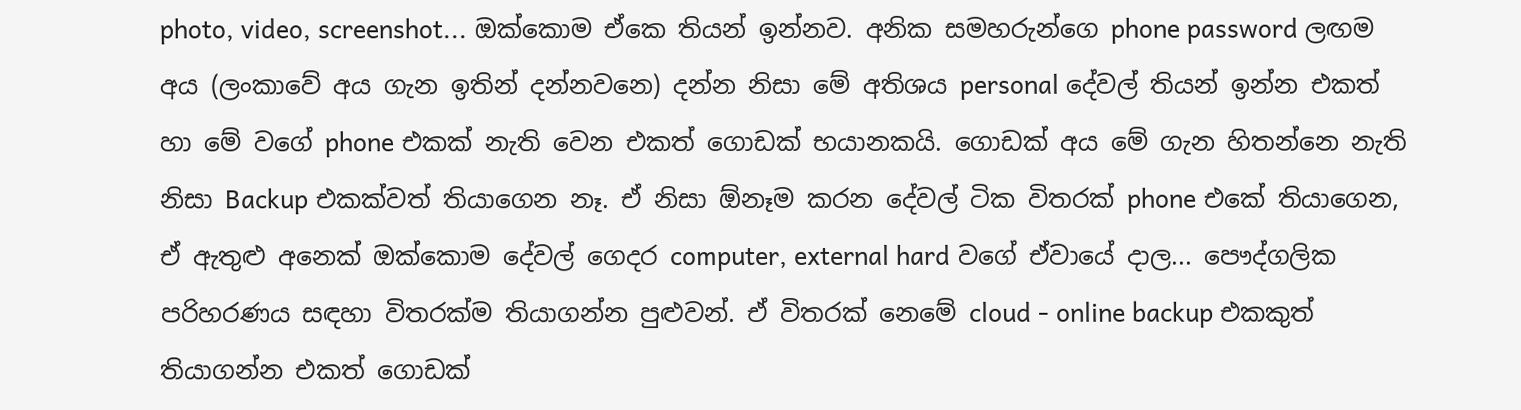photo, video, screenshot... ඔක්කොම ඒකෙ තියන් ඉන්නව. අනික සමහරුන්ගෙ phone password ලඟම අය (ලංකාවේ අය ගැන ඉතින් දන්නවනෙ) දන්න නිසා මේ අතිශය personal දේවල් තියන් ඉන්න එකත් හා මේ වගේ phone එකක් නැති වෙන එකත් ගොඩක් භයානකයි. ගොඩක් අය මේ ගැන හිතන්නෙ නැති නිසා Backup එකක්වත් තියාගෙන නෑ. ඒ නිසා ඕනෑම කරන දේවල් ටික විතරක් phone එකේ තියාගෙන, ඒ ඇතුළු අනෙක් ඔක්කොම දේවල් ගෙදර computer, external hard වගේ ඒවායේ දාල... පෞද්ගලික පරිහරණය සඳහා විතරක්ම තියාගන්න පුළුවන්. ඒ විතරක් නෙමේ cloud - online backup එකකුත් තියාගන්න එකත් ගොඩක්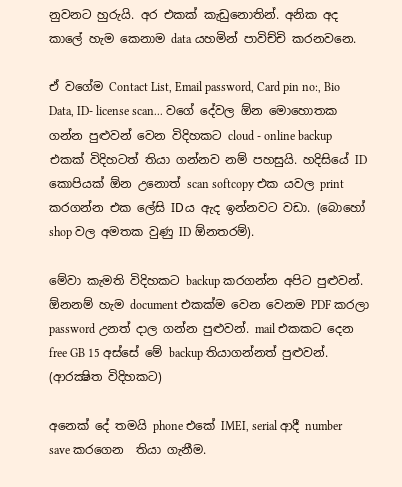නුවනට හුරුයි. අර එකක් කැඩුනොතින්. අනික අද කාලේ හැම කෙනාම data යහමින් පාවිච්චි කරනවනෙ.

ඒ වගේම Contact List, Email password, Card pin no:, Bio Data, ID- license scan... වගේ දේවල ඕන මොහොතක ගන්න පුළුවන් වෙන විදිහකට cloud - online backup එකක් විදිහටත් තියා ගන්නව නම් පහසුයි. හදිසියේ ID කොපියක් ඕන උනොත් scan softcopy එක යවල print කරගන්න එක ලේසි IDය ඇද ඉන්නවට වඩා. (බොහෝ shop වල අමතක වුණු ID ඕනතරම්).

මේවා කැමති විදිහකට backup කරගන්න අපිට පුළුවන්. ඕනනම් හැම document එකක්ම වෙන වෙනම PDF කරලා password උනත් දාල ගන්න පුළුවන්. mail එකකට දෙන free GB 15 අස්සේ මේ backup තියාගන්නත් පුළුවන්. (ආරක්‍ෂිත විදිහකට)

අනෙක් දේ තමයි phone එකේ IMEI, serial ආදී number save කරගෙන  තියා ගැනීම.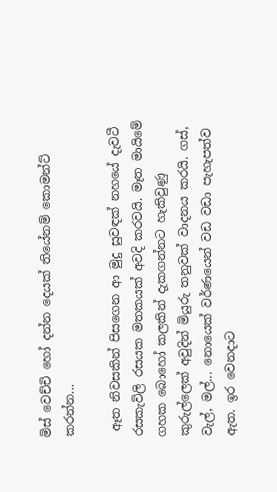මිස් වෙච්චි හෝ දන්න දෙයක් තියේනම් කොමන්ට් කරන්න...

 ඈත නිවසකින් පිසගෙන ආ මුදු සුවඳක් නහයේ දැවටී රසකැවිලි රසයක මතකයක් අවදි කරවයි. මෑත මායිමේ ගහක බොහෝ කලකින් දැකගන්නට හැකිවුණු කුරුල්ලෙක් අවුදින් මියුරු තනුවක් වාදනය කරයි. ගස්, වැල්, මල්... නොයෙක් වර්ණයෙන් වඩ වඩා පැහැපත්ව ඇත. ඉර වෙනදාට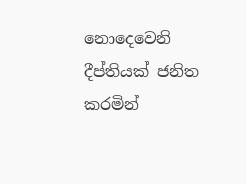නොදෙවෙනි දීප්තියක් ජනිත කරමින්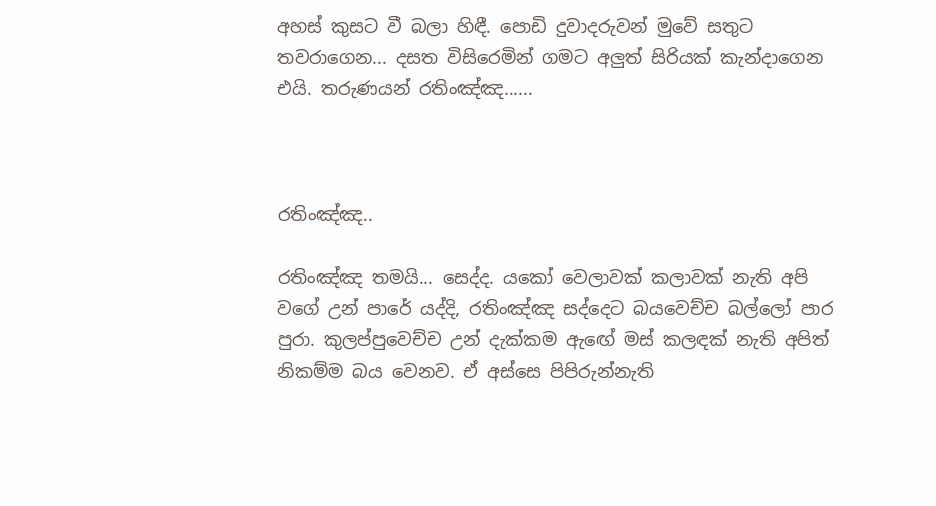අහස් කුසට වී බලා හිඳී. පොඩි දුවාදරුවන් මුවේ සතුට තවරාගෙන... දසත විසිරෙමින් ගමට අලුත් සිරියක් කැන්දාගෙන එයි. තරුණයන් රතිංඤ්ඤ......



රතිංඤ්ඤ..

රතිංඤ්ඤ තමයි... සෙද්ද. යකෝ වෙලාවක් කලාවක් නැති අපි වගේ උන් පාරේ යද්දි, රතිංඤ්ඤ සද්දෙට බයවෙච්ච බල්ලෝ පාර පුරා. කුලප්පුවෙච්ච උන් දැක්කම ඇඟේ මස් කලඳක් නැති අපිත් නිකම්ම බය වෙනව. ඒ අස්සෙ පිපිරුන්නැති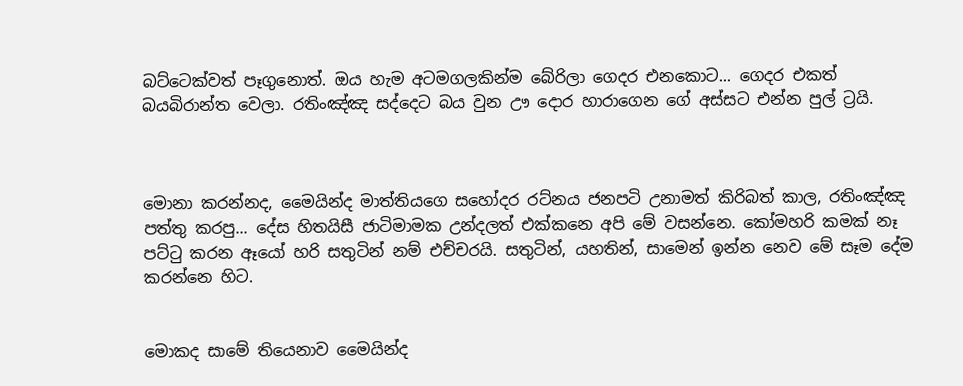බට්ටෙක්වත් පෑගුනොත්. ඔය හැම අටමගලකින්ම බේරිලා ගෙදර එනකොට... ගෙදර එකත් බයබිරාන්ත වෙලා. රතිංඤ්ඤ සද්දෙට බය වුන ඌ දොර හාරාගෙන ගේ අස්සට එන්න පුල් ට්‍රයි.



මොනා කරන්නද, මෛයින්ද මාත්තියගෙ සහෝදර රට්නය ජනපටි උනාමත් කිරිබත් කාල, රතිංඤ්ඤ පත්තු කරපු... දේස හිතයිසී ජාටිමාමක උන්දලත් එක්කනෙ අපි මේ වසන්නෙ. කෝමහරි කමක් නෑ පට්ටු කරන ඈයෝ හරි සතුටින් නම් එච්චරයි. සතුටින්, යහතින්, සාමෙන් ඉන්න නෙව මේ සෑම දේම කරන්නෙ හිට.


මොකද සාමේ තියෙනාව මෛයින්ද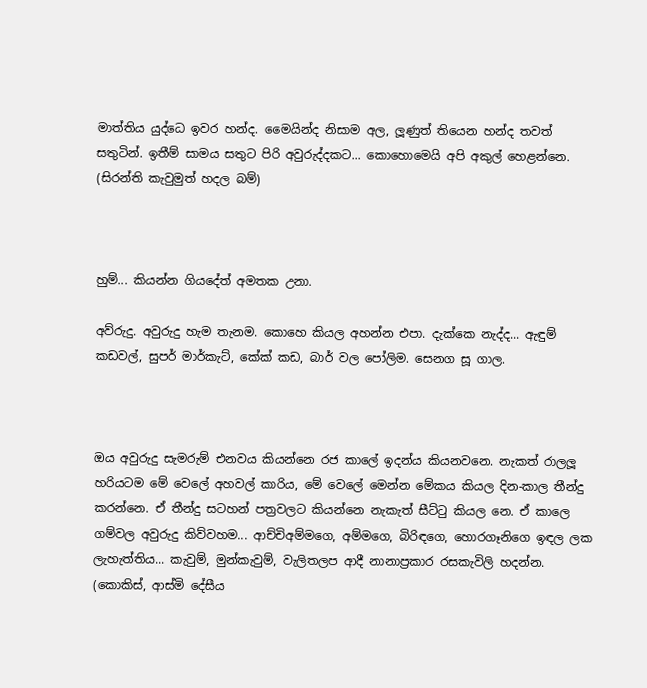මාත්තිය යුද්ධෙ ඉවර හන්ද. මෛයින්ද නිසාම අල, ලූණුත් තියෙන හන්ද තවත් සතුටින්. ඉතීම් සාමය සතුට පිරි අවුරුද්දකට... කොහොමෙයි අපි අකුල් හෙළන්නෙ. (සිරන්ති කැවුමුත් හදල බම්)



හුම්... කියන්න ගියදේත් අමතක උනා.

අව්රුදු. අවුරුදු හැම තැනම. කොහෙ කියල අහන්න එපා. දැක්කෙ නැද්ද... ඇඳුම් කඩවල්, සුපර් මාර්කැට්, කේක් කඩ, බාර් වල පෝලිම. සෙනග සූ ගාල.



ඔය අවුරුදු සැමරුම් එනවය කියන්නෙ රජ කාලේ ඉදන්ය කියනවනෙ. නැකත් රාලලූ හරියටම මේ වෙලේ අහවල් කාරිය, මේ වෙලේ මෙන්න මේකය කියල දින-කාල තීන්දු කරන්නෙ. ඒ තීන්දු සටහන් පත්‍රවලට කියන්නෙ නැකැත් සීට්ටු කියල නෙ. ඒ කාලෙ ගම්වල අවුරුදු කිව්වහම... ආච්චිඅම්මගෙ, අම්මගෙ, බිරිඳගෙ, හොරගෑනිගෙ ඉඳල ලක ලැහැත්තිය... කැවුම්, මුන්කැවුම්, වැලිතලප ආදී නානාප්‍රකාර රසකැවිලි හදන්න. (කොකිස්, ආස්මි දේසීය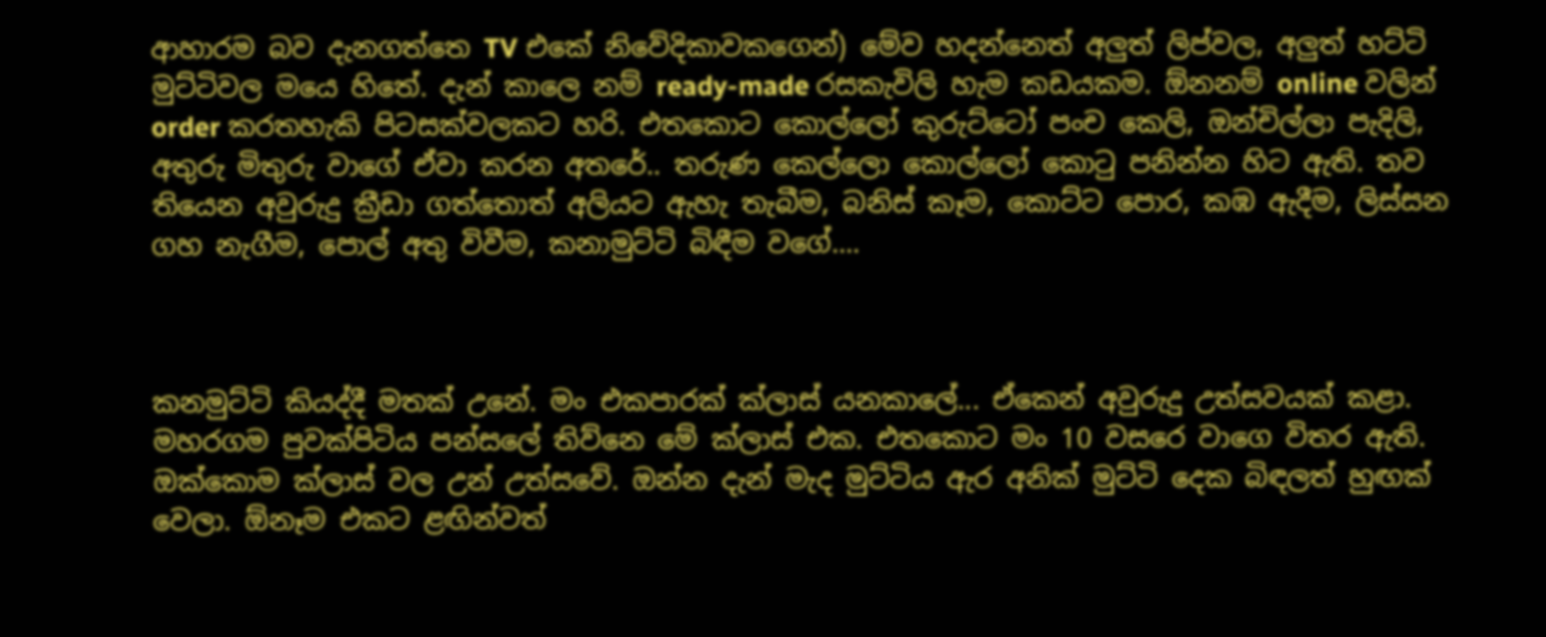ආහාරම බව දැනගත්තෙ TV එකේ නිවේදිකාවකගෙන්) මේව හදන්නෙත් අලුත් ලිප්වල, අලුත් හට්ටි මුට්ටිවල මයෙ හිතේ. දැන් කාලෙ නම් ready-made රසකැවිලි හැම කඩයකම. ඕනනම් online වලින් order කරතහැකි පිටසක්වලකට හරි. එතකොට කොල්ලෝ කුරුට්ටෝ පංච කෙලි, ඔන්චිල්ලා පැදිලි, අතුරු මිතුරු වාගේ ඒවා කරන අතරේ.. තරුණ කෙල්ලො කොල්ලෝ කොටු පනින්න හිට ඇති. තව තියෙන අවුරුදු ක්‍රීඩා ගත්තොත් අලියට ඇහැ තැබීම, බනිස් කෑම, කොට්ට පොර, කඹ ඇදීම, ලිස්සන ගහ නැගීම, පොල් අතු විවීම, කනාමුට්ටි බිඳීම වගේ....



කනමුට්ටි කියද්දී මතක් උනේ. මං එකපාරක් ක්ලාස් යනකාලේ... ඒකෙන් අවුරුදු උත්සවයක් කළා. මහරගම පුවක්පිටිය පන්සලේ තිව්නෙ මේ ක්ලාස් එක. එතකොට මං 10 වසරෙ වාගෙ විතර ඇති. ඔක්කොම ක්ලාස් වල උන් උත්සවේ. ඔන්න දැන් මැද මුට්ටිය ඇර අනික් මුට්ටි දෙක බිඳලත් හුඟක් වෙලා. ඕනෑම එකට ළඟින්වත්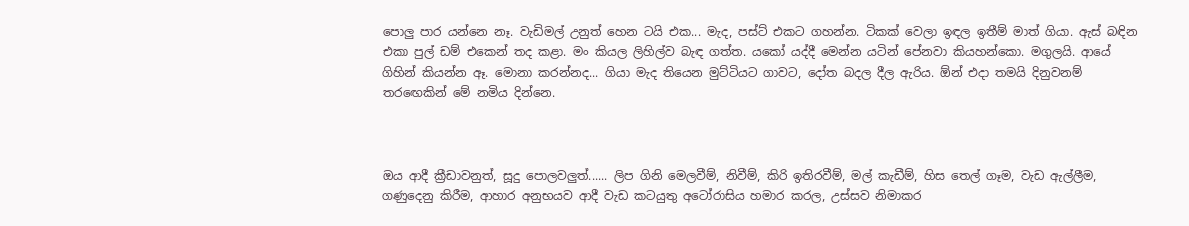පොලු පාර යන්නෙ නෑ. වැඩිමල් උනුත් හෙන ටයි එක... මැද, පස්ට් එකට ගහන්න. ටිකක් වෙලා ඉඳල ඉතීම් මාත් ගියා. ඇස් බඳින එකා පුල් ඩම් එකෙන් තද කළා. මං කියල ලිහිල්ව බැඳ ගත්ත. යකෝ යද්දී මෙන්න යටින් පේනවා කියහන්කො. මගුලයි. ආයේ ගිහින් කියන්න ඈ. මොනා කරන්නද... ගියා මැද තියෙන මුට්ටියට ගාවට, දෝත බදල දීල ඇරිය. ඕන් එදා තමයි දිනුවනම් තරඟෙකින් මේ නමිය දින්නෙ.



ඔය ආදී ක්‍රීඩාවනුත්, සූදු පොලවලුත්...... ලිප ගිනි මෙලවීම්, නිවීම්, කිරි ඉතිරවීම්, මල් කැඩීම්, හිස තෙල් ගෑම, වැඩ ඇල්ලීම, ගණුදෙනු කිරීම, ආහාර අනුභයව ආදී වැඩ කටයුතු අටෝරාසිය හමාර කරල, උස්සව නිමාකර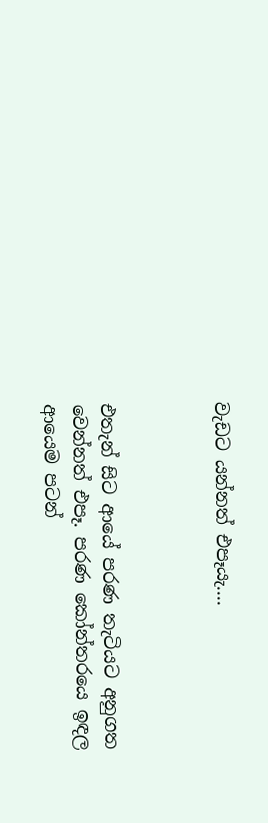වැඩට යන්නත් එපෑයැ....



එතැන් සිට ආයේ පරණ තැටියට අනුගත වෙන්නත් එපෑ. පරණ කෝන්තරයෙ ඉඳල ආයෙම පටන්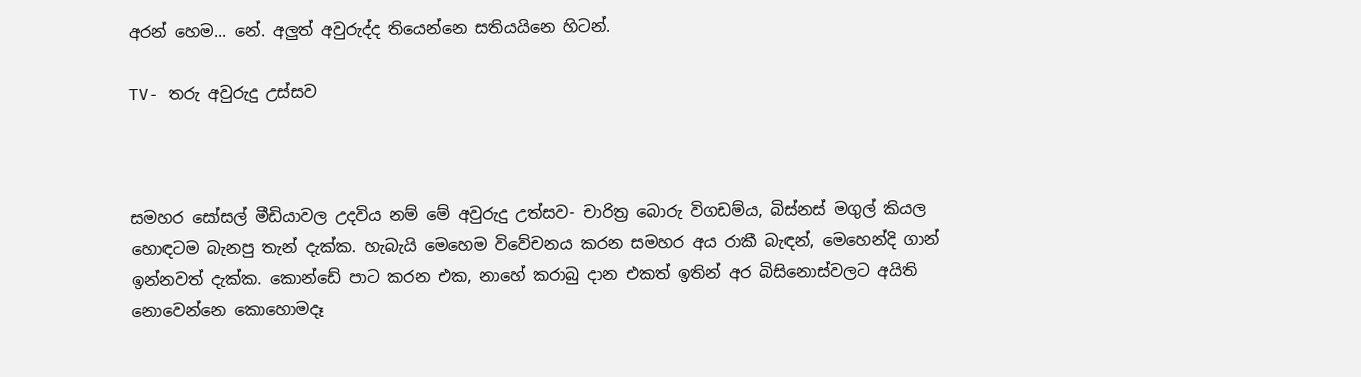අරන් හෙම... නේ. අලුත් අවුරුද්ද තියෙන්නෙ සතියයිනෙ හිටන්.

TV- තරු අවුරුදු උස්සව



සමහර සෝසල් මීඩියාවල උදවිය නම් මේ අවුරුදු උත්සව- චාරිත්‍ර බොරු විගඩම්ය, බිස්නස් මගුල් කියල හොඳටම බැනපු තැන් දැක්ක. හැබැයි මෙහෙම විවේචනය කරන සමහර අය රාකී බැඳන්, මෙහෙන්දි ගාන් ඉන්නවත් දැක්ක. කොන්ඩේ පාට කරන එක, නාහේ කරාබු දාන එකත් ඉතින් අර බිසිනොස්වලට අයිති නොවෙන්නෙ කොහොමදෑ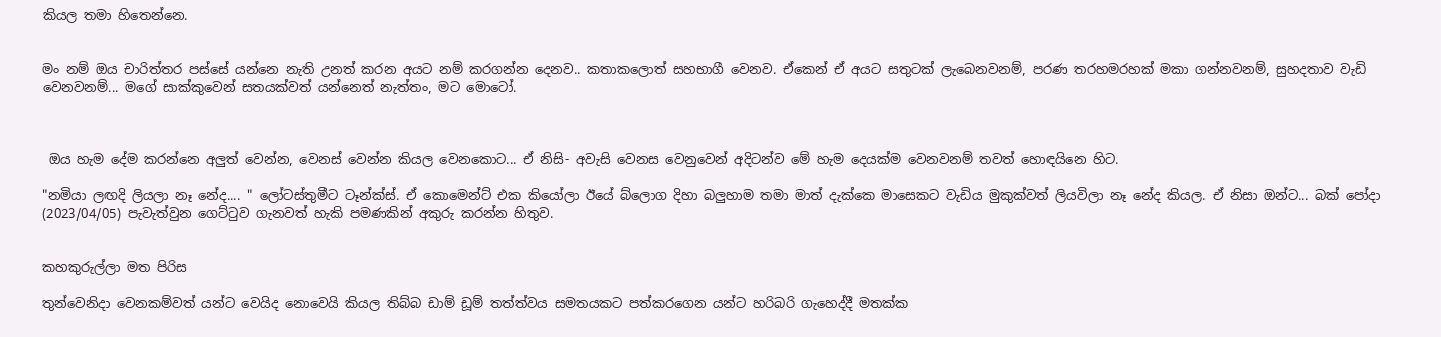කියල තමා හිතෙන්නෙ.


මං නම් ඔය චාරිත්තර පස්සේ යන්නෙ නැති උනත් කරන අයට නම් කරගන්න දෙනව.. කතාකලොත් සහභාගී වෙනව. ඒකෙන් ඒ අයට සතුටක් ලැබෙනවනම්, පරණ තරහමරහක් මකා ගන්නවනම්, සුහදතාව වැඩි වෙනවනම්... මගේ සාක්කුවෙන් සතයක්වත් යන්නෙත් නැත්තං, මට මොටෝ.



 ඔය හැම දේම කරන්නෙ අලුත් වෙන්න, වෙනස් වෙන්න කියල වෙනකොට... ඒ නිසි- අවැසි වෙනස වෙනුවෙන් අදිටන්ව මේ හැම දෙයක්ම වෙනවනම් තවත් හොඳයිනෙ හිට.

"නමියා ලඟදි ලියලා නෑ නේද.... " ලෝටස්තුමීට ටෑන්ක්ස්. ඒ කොමෙන්ට් එක කියෝලා ඊයේ බ්ලොග දිහා බලුහාම තමා මාත් දැක්කෙ මාසෙකට වැඩිය මුකුක්වත් ලියවිලා නෑ නේද කියල. ඒ නිසා ඔන්ට... බක් පෝදා (2023/04/05) පැවැත්වුන ගෙට්ටුව ගැනවත් හැකි පමණකින් අකුරු කරන්න හිතුව.


කහකුරුල්ලා මත පිරිස

තුන්වෙනිදා වෙනකම්වත් යන්ට වෙයිද නොවෙයි කියල තිබ්බ ඩාම් ඩූම් තත්ත්වය සමතයකට පත්කරගෙන යන්ට හරිබරි ගැහෙද්දී මතක්ක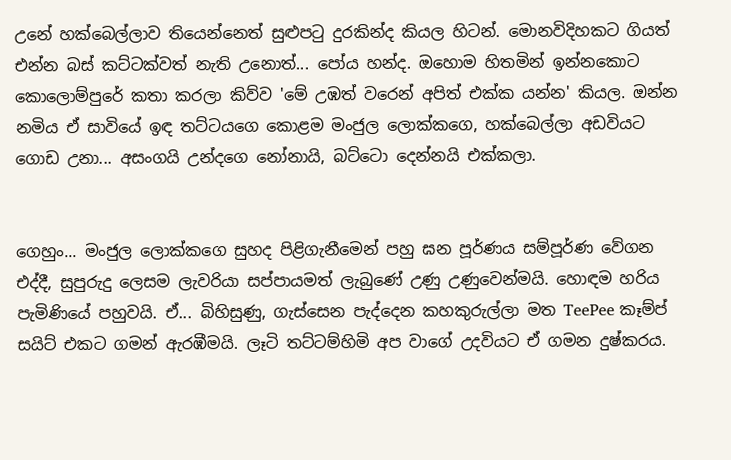උනේ හක්බෙල්ලාව තියෙන්නෙත් සුළුපටු දුරකින්ද කියල හිටන්. මොනවිදිහකට ගියත් එන්න බස් කට්ටක්වත් නැති උනොත්... පෝය හන්ද. ඔහොම හිතමින් ඉන්නකොට කොලොම්පුරේ කතා කරලා කිව්ව 'මේ උඹත් වරෙන් අපිත් එක්ක යන්න' කියල. ඔන්න නමිය ඒ සාවියේ ඉඳ තට්ටයගෙ කොළම මංජුල ලොක්කගෙ, හක්බෙල්ලා අඩවියට ගොඩ උනා... අසංගයි උන්දගෙ නෝනායි, බට්ටො දෙන්නයි එක්කලා.


ගෙහුං... මංජුල ලොක්කගෙ සුහද පිළිගැනීමෙන් පහු ඝන පූර්ණය සම්පූර්ණ වේගන එද්දී, සුපුරුදු ලෙසම ලැවරියා සප්පායමත් ලැබුණේ උණු උණුවෙන්මයි. හොඳම හරිය පැමිණියේ පහුවයි. ඒ... බිහිසුණු, ගැස්සෙන පැද්දෙන කහකුරුල්ලා මත TeePee කෑම්ප් සයිට් එකට ගමන් ඇරඹීමයි. ලෑටි තට්ටම්හිමි අප වාගේ උදවියට ඒ ගමන දුෂ්කරය.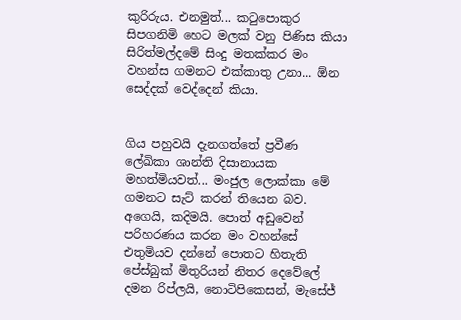කුරිරුය. එනමුත්... කටුපොකුර සිපගනිමි හෙට මලක් වනු පිණිස කියා සිරිත්මල්දමේ සිංදු මතක්කර මං වහන්ස ගමනට එක්කාතු උනා... ඕන සෙද්දක් වෙද්දෙන් කියා.


ගිය පහුවයි දැනගත්තේ ප්‍රවීණ ලේඛිකා ශාන්ති දිසානායක මහත්මියවත්... මංජුල ලොක්කා මේ ගමනට සැට් කරන් තියෙන බව. අගෙයි, කදිමයි. පොත් අඩුවෙන් පරිහරණය කරන මං වහන්සේ එතුමියව දන්නේ පොතට හිතැති පේස්බුක් මිතුරියන් නිතර දෙවේලේ දමන රිප්ලයි, නොටිපිකෙසන්, මැසේජ්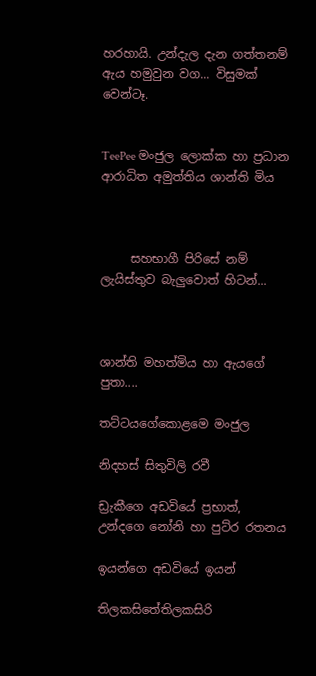හරහායි. උන්දැල දැන ගත්තනම් ඇය හමුවුන වග... විසුමක් වෙන්ටෑ.


TeePee මංජුල ලොක්ක හා ප්‍රධාන ආරාධිත අමුත්තිය ශාන්ති මිය



     සහභාගී පිරිසේ නම් ලැයිස්තුව බැලුවොත් හිටන්...



ශාන්ති මහත්මිය හා ඇයගේ පුතා....

තට්ටයගේකොළමෙ මංජුල

නිදහස් සිතුවිලි රවී

ඩ්‍රැකීගෙ අඩවියේ ප්‍රභාත්, උන්දගෙ නෝනි හා පුට්ර රතනය

ඉයන්ගෙ අඩවියේ ඉයන්

තිලකසිතේතිලකසිරි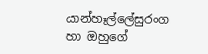යාන්හෑල්ලේසුරංග හා ඔහුගේ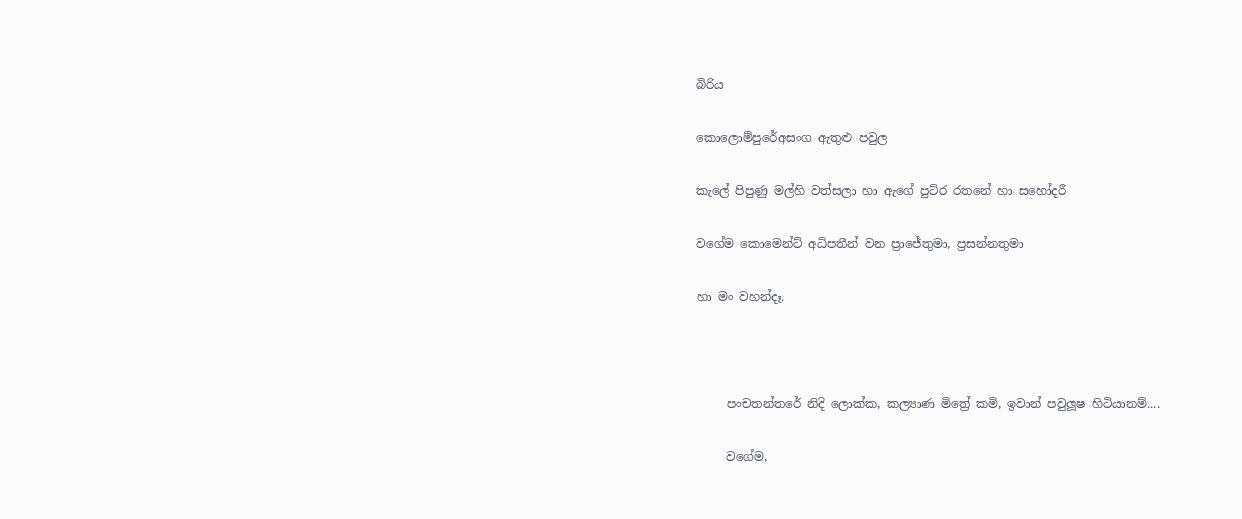බිරිය

කොලොම්පුරේඅසංග ඇතුළු පවුල

කැලේ පිපුණු මල්හි වත්සලා හා ඇගේ පුට්ර රතනේ හා සහෝදරී

වගේම කොමෙන්ට් අධිපතීන් වන ප්‍රාජේතුමා, ප්‍රසන්නතුමා

හා මං වහන්දෑ.



     පංචතන්තරේ නිදි ලොක්ක, කල්‍යාණ මිත්‍රේ කමි, ඉවාන් පවුලූෂ හිටියානම්....

     වගේම,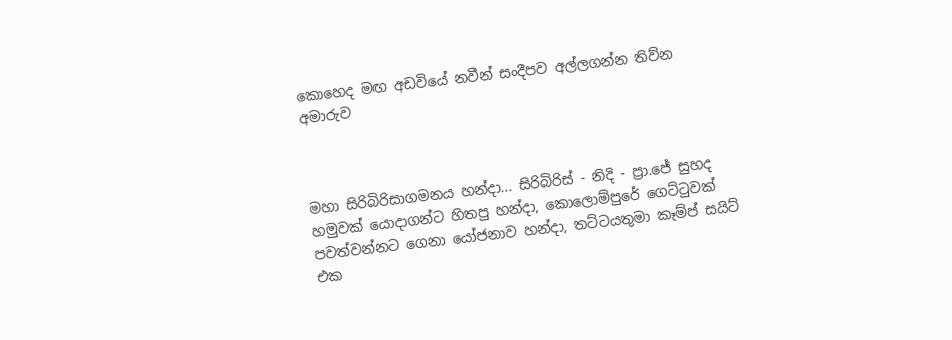කොහෙද මඟ අඩවියේ නවීන් සංදීපව අල්ලගන්න තිව්න අමාරුව



මහා සිරිබිරිසාගමනය හන්දා... සිරිබිරිස් - නිදි - ප්‍රා.ජේ සුහද හමුවක් යොදාගන්ට හිතපු හන්දා, කොලොම්පුරේ ගෙට්ටුවක් පවත්වන්නට ගෙනා යෝජනාව හන්දා, තට්ටයතුමා කෑම්ප් සයිට් එක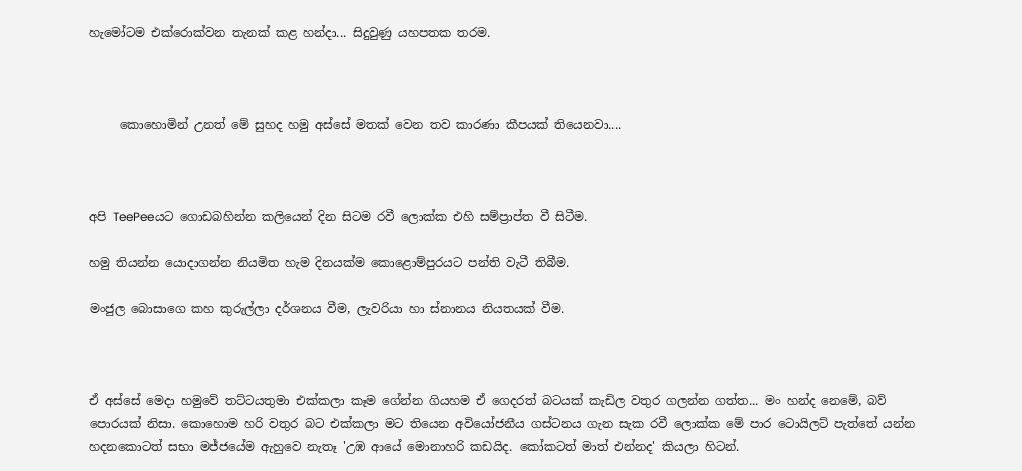හැමෝටම එක්රොක්වන තැනක් කළ හන්දා... සිදුවුණු යහපතක තරම.



     කොහොමින් උනත් මේ සුහද හමු අස්සේ මතක් වෙන තව කාරණා කීපයක් තියෙනවා....



අපි TeePeeයට ගොඩබහින්න කලියෙන් දින සිටම රවී ලොක්ක එහි සම්ප්‍රාප්ත වී සිටීම.

හමු තියන්න යොදාගන්න නියමිත හැම දිනයක්ම කොළොම්පුරයට පන්ති වැටී තිබීම.

මංජුල බොසාගෙ කහ කුරුල්ලා දර්ශනය වීම, ලැවරියා හා ස්නානය නියතයක් වීම.



ඒ අස්සේ මෙදා හමුවේ තට්ටයතුමා එක්කලා කෑම ගේන්න ගියහම ඒ ගෙදරත් බටයක් කැඩිල වතුර ගලන්න ගත්ත... මං හන්ද නෙමේ, බව් පොරයක් නිසා. කොහොම හරි වතුර බට එක්කලා මට තියෙන අවියෝජනීය ගස්ටනය ගැන සැක රවී ලොක්ක මේ පාර ටොයිලට් පැත්තේ යන්න හදනකොටත් සභා මජ්ජයේම ඇහුවෙ නැතෑ 'උඹ ආයේ මොනාහරි කඩයිද. කෝකටත් මාත් එන්නද' කියලා හිටන්.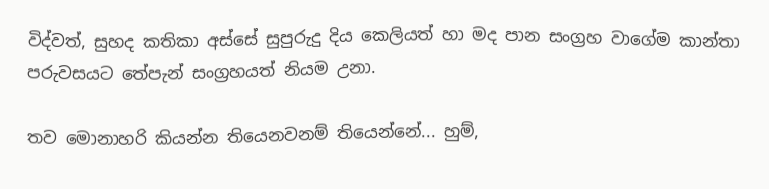විද්වත්, සුහද කතිකා අස්සේ සුපුරුදු දිය කෙලියත් හා මද පාන සංග්‍රහ වාගේම කාන්තා පරුවසයට තේපැන් සංග්‍රහයත් නියම උනා.

තව මොනාහරි කියන්න තියෙනවනම් තියෙන්නේ... හුම්,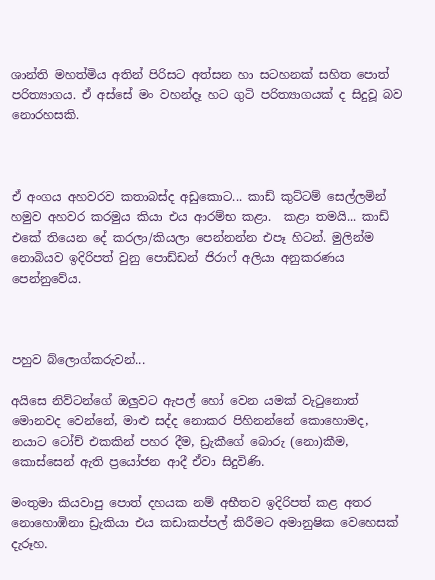ශාන්ති මහත්මිය අතින් පිරිසට අත්සන හා සටහනක් සහිත පොත් පරිත්‍යාගය. ඒ අස්සේ මං වහන්දෑ හට ගුටි පරිත්‍යාගයක් ද සිදුවූ බව නොරහසකි.



ඒ අංගය අහවරව කතාබස්ද අඩුකොට... කාඩ් කුට්ටම් සෙල්ලමින් හමුව අහවර කරමුය කියා එය ආරම්භ කළා.  කළා තමයි... කාඩ් එකේ තියෙන දේ කරලා/කියලා පෙන්නන්න එපෑ හිටන්. මුලින්ම නොබියව ඉදිරිපත් වුනු පොඩ්ඩන් ජිරාෆ් අලියා අනුකරණය පෙන්නුවේය.



පහුව බ්ලොග්කරුවන්...

අයිසෙ නිව්ටන්ගේ ඔලුවට ඇපල් හෝ වෙන යමක් වැටුනොත් මොනවද වෙන්නේ, මාළු සද්ද නොකර පිහිනන්නේ කොහොමද, නයාට ටෝච් එකකින් පහර දීම, ඩ්‍රැකීගේ බොරු (නො)කීම, කොස්සෙන් ඇති ප්‍රයෝජන ආදී ඒවා සිදුවිණි.

මංතුමා කියවාපු පොත් දහයක නම් අභීතව ඉදිරිපත් කළ අතර නොහොඹිනා ඩ්‍රැකියා එය කඩාකප්පල් කිරීමට අමානුෂික වෙහෙසක් දැරූහ.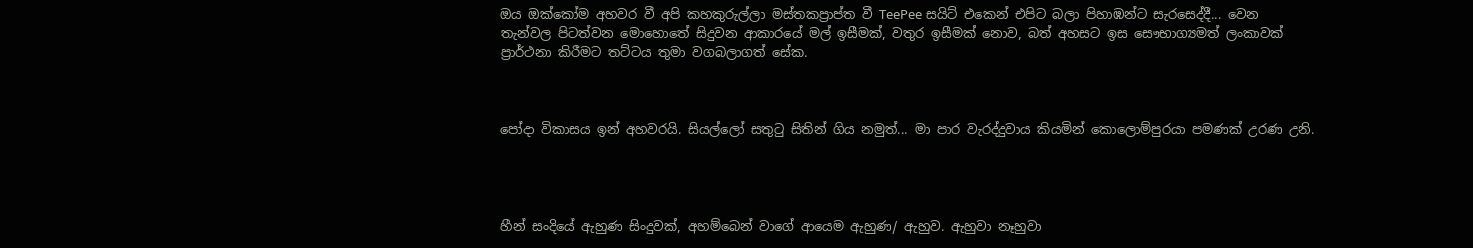ඔය ඔක්කෝම අහවර වී අපි කහකුරුල්ලා මස්තකප්‍රාප්ත වී TeePee සයිට් එකෙන් එපිට බලා පිහාඹන්ට සැරසෙද්දී... වෙන තැන්වල පිටත්වන මොහොතේ සිදුවන ආකාරයේ මල් ඉසීමක්, වතුර ඉසීමක් නොව, බත් අහසට ඉස සෞභාග්‍යමත් ලංකාවක් ප්‍රාර්ථනා කිරීමට තට්ටය තුමා වගබලාගත් සේක.



පෝදා විකාසය ඉන් අහවරයි. සියල්ලෝ සතුටු සිතින් ගිය නමුත්... මා පාර වැරද්දුවාය කියමින් කොලොම්පුරයා පමණක් උරණ උනි.




හීන් සංදියේ ඇහුණ සිංදුවක්, අහම්බෙන් වාගේ ආයෙම ඇහුණ/ ඇහුව. ඇහුවා නෑහුවා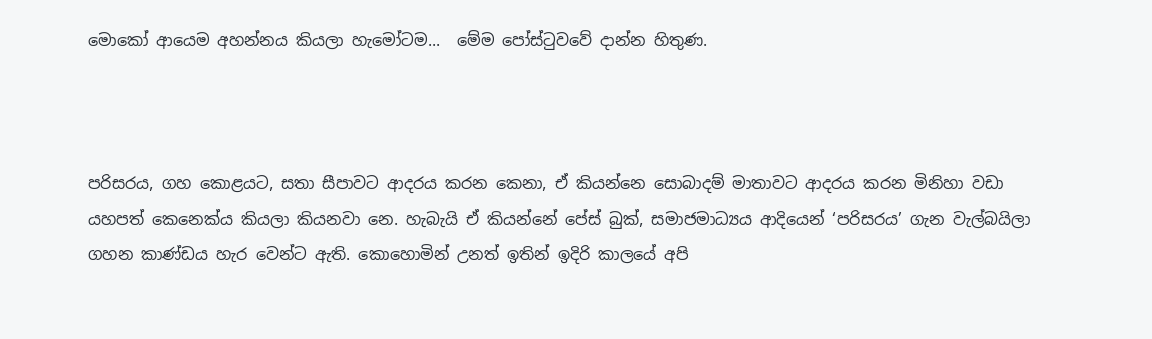මොකෝ ආයෙම අහන්නය කියලා හැමෝටම...  මේම පෝස්ටුවවේ දාන්න හිතුණ.



පරිසරය, ගහ කොළයට, සතා සීපාවට ආදරය කරන කෙනා, ඒ කියන්නෙ සොබාදම් මාතාවට ආදරය කරන මිනිහා වඩා යහපත් කෙනෙක්ය කියලා කියනවා නෙ. හැබැයි ඒ කියන්නේ පේස් බුක්, සමාජමාධ්‍යය ආදියෙන් ‘පරිසරය’ ගැන වැල්බයිලා ගහන කාණ්ඩය හැර වෙන්ට ඇති. කොහොමින් උනත් ඉතින් ඉදිරි කාලයේ අපි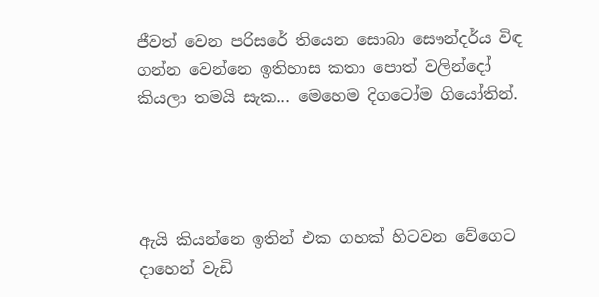ජීවත් වෙන පරිසරේ තියෙන සොබා සෞන්දර්ය විඳ ගන්න වෙන්නෙ ඉතිහාස කතා පොත් වලින්දෝ කියලා තමයි සැක... මෙහෙම දිගටෝම ගියෝතින්.




ඇයි කියන්නෙ ඉතින් එක ගහක් හිටවන වේගෙට දාහෙන් වැඩි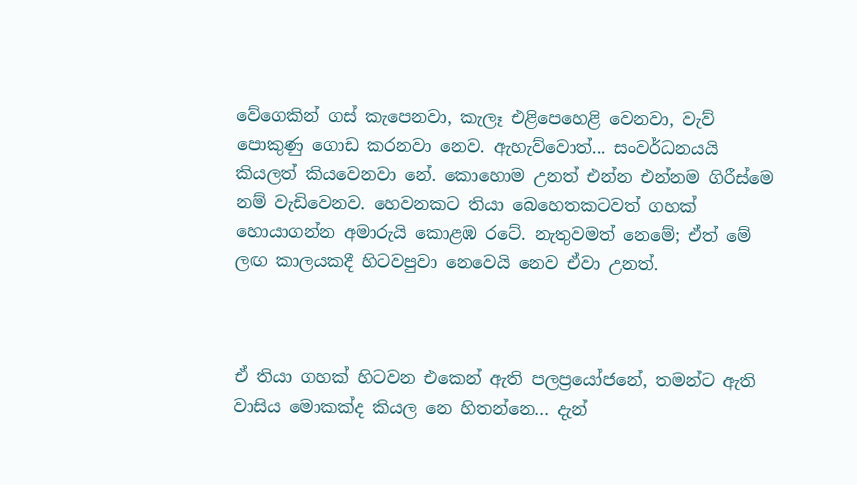වේගෙකින් ගස් කැපෙනවා, කැලෑ එළිපෙහෙළි වෙනවා, වැව් පොකුණු ගොඩ කරනවා නෙව. ඇහැව්වොත්... සංවර්ධනයයි කියලත් කියවෙනවා නේ. කොහොම උනත් එන්න එන්නම ගිරීස්මෙ නම් වැඩිවෙනව. හෙවනකට තියා බෙහෙතකටවත් ගහක් හොයාගන්න අමාරුයි කොළඹ රටේ. නැතුවමත් නෙමේ; ඒත් මේ ලඟ කාලයකදී හිටවපුවා නෙවෙයි නෙව ඒවා උනත්.



ඒ තියා ගහක් හිටවන එකෙන් ඇති පලප්‍රයෝජනේ, තමන්ට ඇති වාසිය මොකක්ද කියල නෙ හිතන්නෙ... දැන්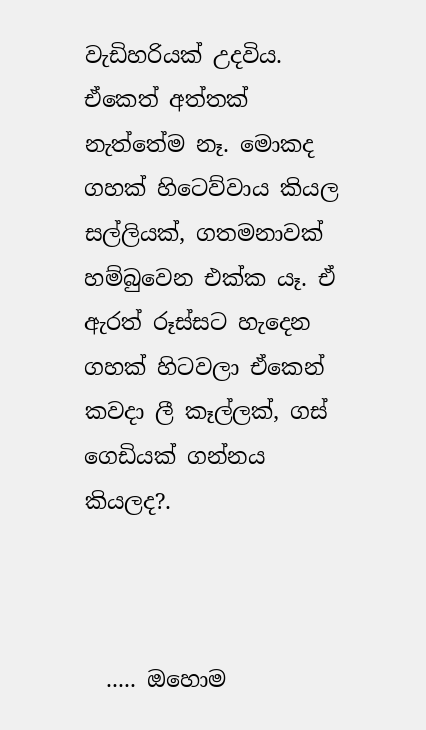වැඩිහරියක් උදවිය. ඒකෙත් අත්තක් නැත්තේම නෑ. මොකද ගහක් හිටෙව්වාය කියල සල්ලියක්, ගතමනාවක් හම්බුවෙන එක්ක යෑ. ඒ ඇරත් රූස්සට හැදෙන ගහක් හිටවලා ඒකෙන් කවදා ලී කෑල්ලක්, ගස් ගෙඩියක් ගන්නය කියලද?.



  ..... ඔහොම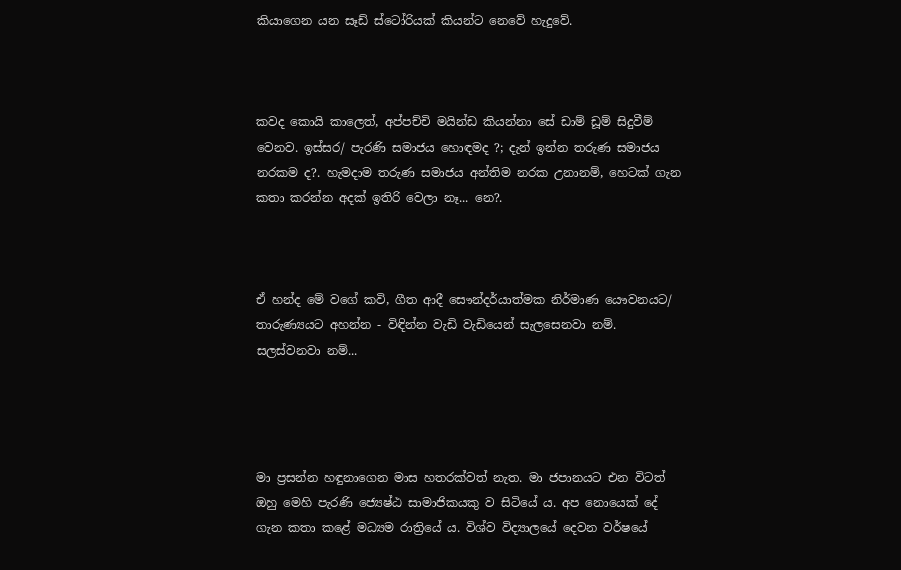කියාගෙන යන සෑඩ් ස්ටෝරියක් කියන්ට නෙවේ හැදුවේ.



කවද කොයි කාලෙත්, අප්පච්චි මයින්ඩ කියන්නා සේ ඩාම් ඩූම් සිදුවීම් වෙනව. ඉස්සර/ පැරණි සමාජය හොඳමද ?; දැන් ඉන්න තරුණ සමාජය නරකම ද?. හැමදාම තරුණ සමාජය අන්තිම නරක උනානම්, හෙටක් ගැන කතා කරන්න අදක් ඉතිරි වෙලා නෑ... නෙ?.



ඒ හන්ද මේ වගේ කවි, ගීත ආදී සෞන්දර්යාත්මක නිර්මාණ යෞවනයට/ තාරුණ්‍යයට අහන්න - විඳින්න වැඩි වැඩියෙන් සැලසෙනවා නම්. සලස්වනවා නම්...




මා ප්‍රසන්න හඳුනාගෙන මාස හතරක්වත් නැත. මා ජපානයට එන විටත් ඔහු මෙහි පැරණි ජ්‍යෙෂ්ඨ සාමාජිකයකු ව සිටියේ ය. අප නොයෙක් දේ ගැන කතා කළේ මධ්‍යම රාත්‍රියේ ය. විශ්ව විද්‍යාලයේ දෙවන වර්ෂයේ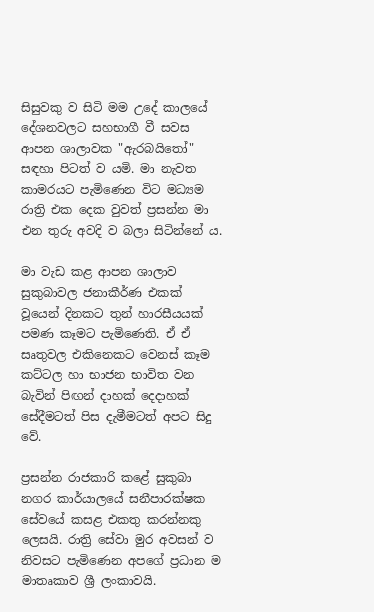සිසුවකු ව සිටි මම උදේ කාලයේ දේශනවලට සහභාගී වී සවස ආපන ශාලාවක "ඇරබයිතෝ" සඳහා පිටත් ව යමි. මා නැවත කාමරයට පැමිණෙන විට මධ්‍යම රාත්‍රි එක දෙක වුවත් ප්‍රසන්න මා එන තුරු අවදි ව බලා සිටින්නේ ය.

මා වැඩ කළ ආපන ශාලාව සුකුබාවල ජනාකීර්ණ එකක් වූයෙන් දිනකට තුන් හාරසීයයක් පමණ කෑමට පැමිණෙති. ඒ ඒ සෘතුවල එකිනෙකට වෙනස් කෑම කට්ටල හා භාජන භාවිත වන බැවින් පිඟන් දාහක් දෙදාහක් සේදීමටත් පිස දැමීමටත් අපට සිදු වේ.

ප්‍රසන්න රාජකාරි කළේ සුකුබා නගර කාර්යාලයේ සනීපාරක්ෂක සේවයේ කසළ එකතු කරන්නකු ලෙසයි. රාත්‍රි සේවා මුර අවසන් ව නිවසට පැමිණෙන අපගේ ප්‍රධාන ම මාතෘකාව ශ්‍රී ලංකාවයි.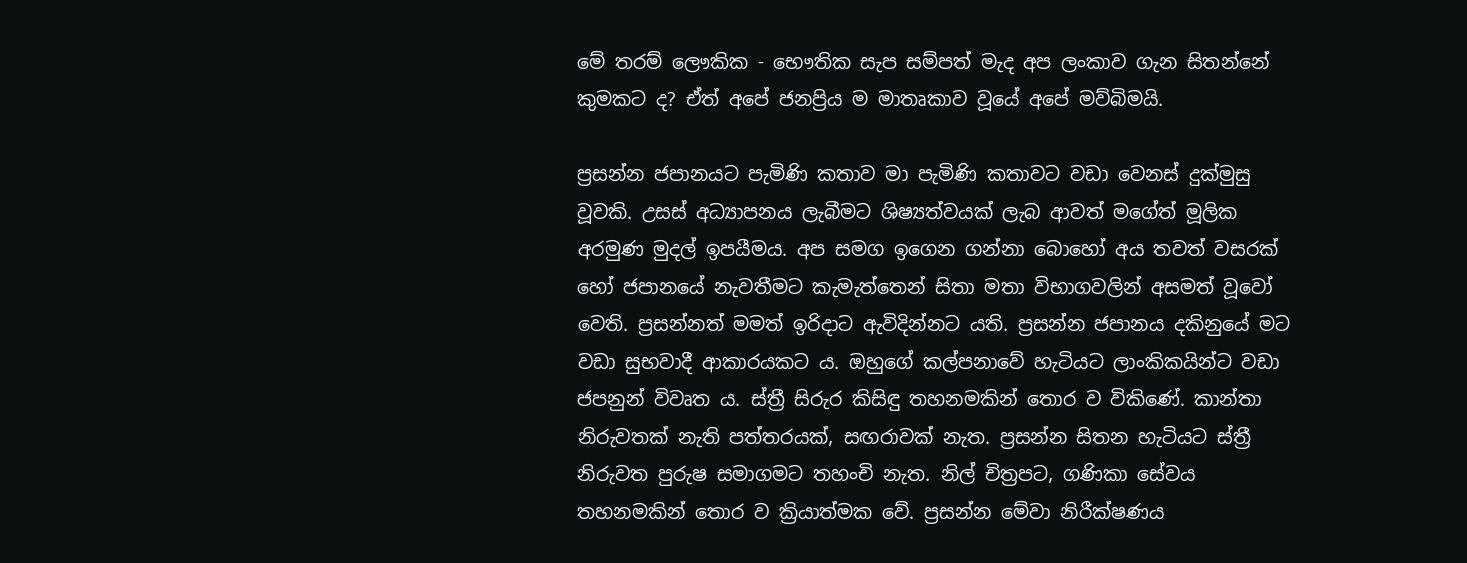මේ තරම් ලෞකික - භෞතික සැප සම්පත් මැද අප ලංකාව ගැන සිතන්නේ කුමකට ද? ඒත් අපේ ජනප්‍රිය ම මාතෘකාව වූයේ අපේ මව්බිමයි.

ප්‍රසන්න ජපානයට පැමිණි කතාව මා පැමිණි කතාවට වඩා වෙනස් දුක්මුසු වූවකි. උසස් අධ්‍යාපනය ලැබීමට ශිෂ්‍යත්වයක් ලැබ ආවත් මගේත් මූලික අරමුණ මුදල් ඉපයීමය. අප සමග ඉගෙන ගන්නා බොහෝ අය තවත් වසරක් හෝ ජපානයේ නැවතීමට කැමැත්තෙන් සිතා මතා විභාගවලින් අසමත් වූවෝ වෙති. ප්‍රසන්නත් මමත් ඉරිදාට ඇවිදින්නට යති. ප්‍රසන්න ජපානය දකිනුයේ මට වඩා සුභවාදී ආකාරයකට ය. ඔහුගේ කල්පනාවේ හැටියට ලාංකිකයින්ට වඩා ජපනුන් විවෘත ය. ස්ත්‍රී සිරුර කිසිඳු තහනමකින් තොර ව විකිණේ. කාන්තා නිරුවතක් නැති පත්තරයක්, සඟරාවක් නැත. ප්‍රසන්න සිතන හැටියට ස්ත්‍රී නිරුවත පුරුෂ සමාගමට තහංචි නැත. නිල් චිත්‍රපට, ගණිකා සේවය තහනමකින් තොර ව ක්‍රියාත්මක වේ. ප්‍රසන්න මේවා නිරීක්ෂණය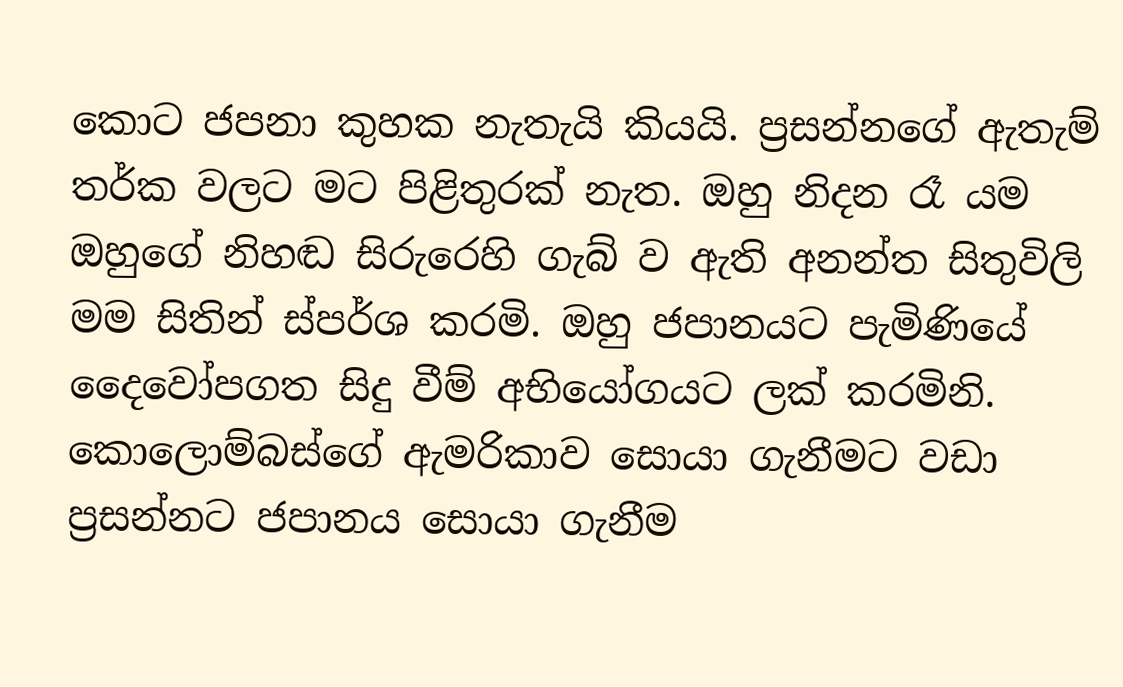කොට ජපනා කුහක නැතැයි කියයි. ප්‍රසන්නගේ ඇතැම් තර්ක වලට මට පිළිතුරක් නැත. ඔහු නිදන රෑ යම ඔහුගේ නිහඬ සිරුරෙහි ගැබ් ව ඇති අනන්ත සිතුවිලි මම සිතින් ස්පර්ශ කරමි. ඔහු ජපානයට පැමිණියේ දෛවෝපගත සිදු වීම් අභියෝගයට ලක් කරමිනි. කොලොම්බස්ගේ ඇමරිකාව සොයා ගැනීමට වඩා ප්‍රසන්නට ජපානය සොයා ගැනීම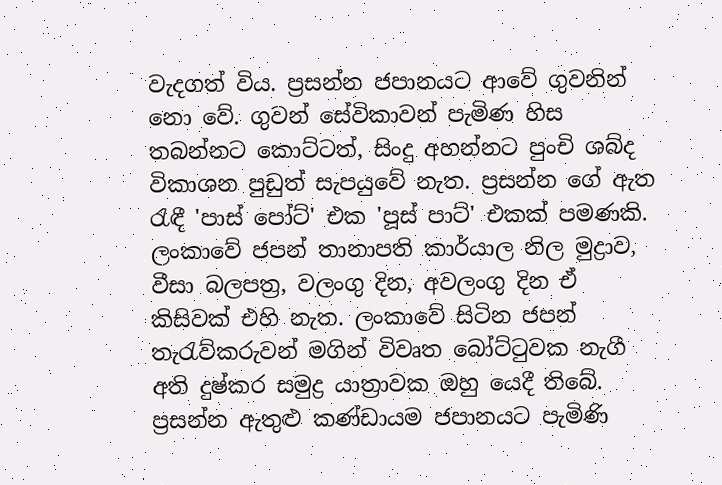වැදගත් විය. ප්‍රසන්න ජපානයට ආවේ ගුවනින් නො වේ. ගුවන් සේවිකාවන් පැමිණ හිස තබන්නට කොට්ටත්, සිංදු අහන්නට පුංචි ශබ්ද විකාශන පුඩුත් සැපයුවේ නැත. ප්‍රසන්න ගේ ඇත රැඳී 'පාස් පෝට්' එක 'පූස් පාට්' එකක් පමණකි. ලංකාවේ ජපන් තානාපති කාර්යාල නිල මුද්‍රාව, වීසා බලපත්‍ර, වලංගු දින, අවලංගු දින ඒ කිසිවක් එහි නැත. ලංකාවේ සිටින ජපන් තැරැව්කරුවන් මගින් විවෘත බෝට්ටුවක නැගී අති දුෂ්කර සමුද්‍ර යාත්‍රාවක ඔහු යෙදී තිබේ. ප්‍රසන්න ඇතුළු කණ්ඩායම ජපානයට පැමිණි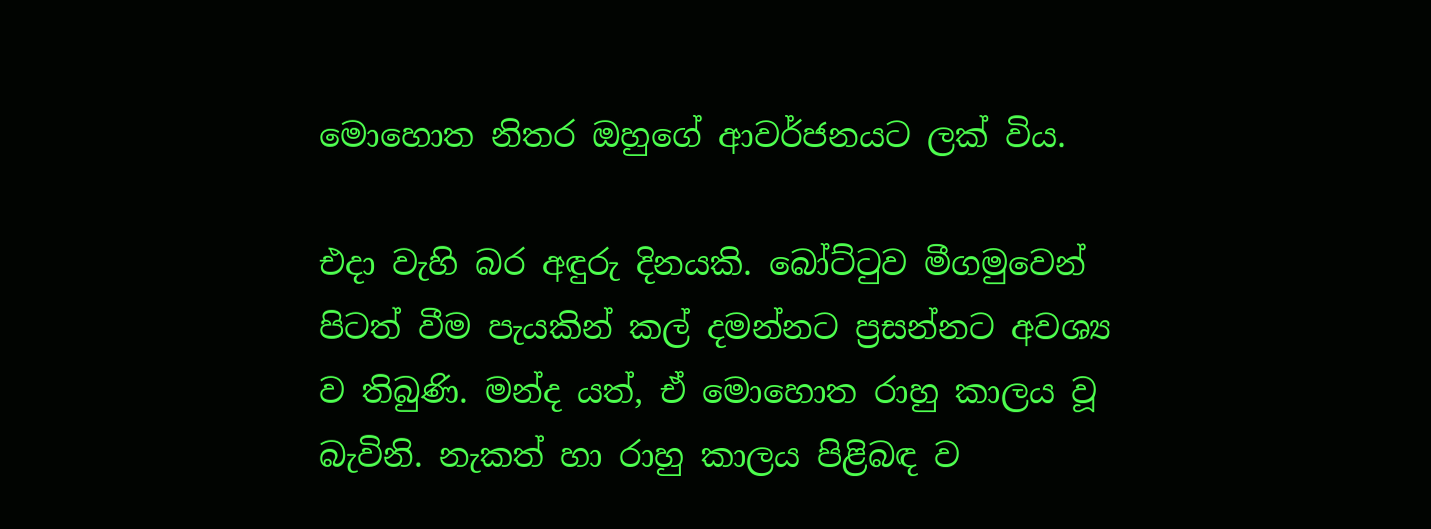මොහොත නිතර ඔහුගේ ආවර්ජනයට ලක් විය.

එදා වැහි බර අඳුරු දිනයකි. බෝට්ටුව මීගමුවෙන් පිටත් වීම පැයකින් කල් දමන්නට ප්‍රසන්නට අවශ්‍ය ව තිබුණි. මන්ද යත්, ඒ මොහොත රාහු කාලය වූ බැවිනි. නැකත් හා රාහු කාලය පිළිබඳ ව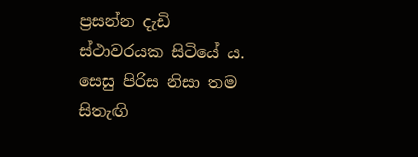ප්‍රසන්න දැඩි ස්ථාවරයක සිටියේ ය. සෙසු පිරිස නිසා තම සිතැඟි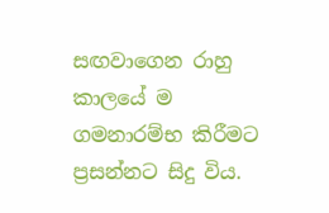සඟවාගෙන රාහු කාලයේ ම ගමනාරම්භ කිරීමට ප්‍රසන්නට සිදු විය.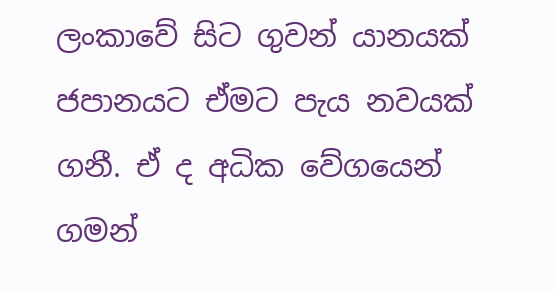ලංකාවේ සිට ගුවන් යානයක් ජපානයට ඒමට පැය නවයක් ගනී. ඒ ද අධික වේගයෙන් ගමන්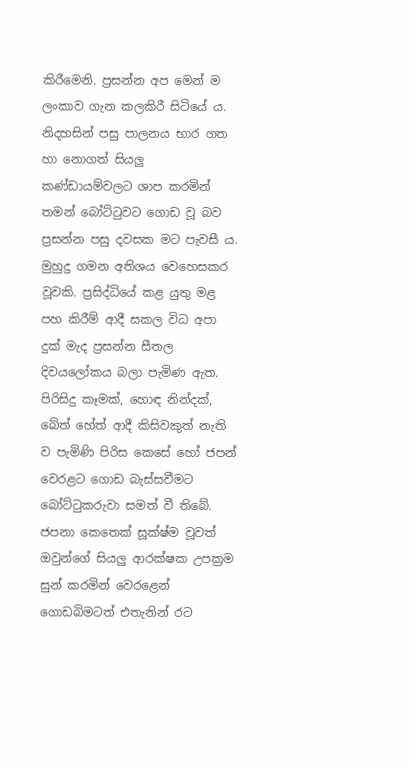කිරීමෙනි. ප්‍රසන්න අප මෙන් ම ලංකාව ගැන කලකිරී සිටියේ ය. නිදහසින් පසු පාලනය භාර ගත හා නොගත් සියලු කණ්ඩායම්වලට ශාප කරමින් තමන් බෝට්ටුවට ගොඩ වූ බව ප්‍රසන්න පසු දවසක මට පැවසී ය. මුහුදු ගමන අතිශය වෙහෙසකර වූවකි. ප්‍රසිද්ධියේ කළ යුතු මළ පහ කිරීම් ආදී සකල විධ අපා දුක් මැද ප්‍රසන්න සීතල දිවයලෝකය බලා පැමිණ ඇත. පිරිසිදු කෑමක්, හොඳ නින්දක්, බේත් හේත් ආදී කිසිවකුත් නැති ව පැමිණි පිරිස කෙසේ හෝ ජපන් වෙරළට ගොඩ බැස්සවීමට බෝට්ටුකරුවා සමත් වී තිබේ. ජපනා කෙතෙක් සූක්ෂ්ම වූවත් ඔවුන්ගේ සියලු ආරක්ෂක උපක්‍රම සුන් කරමින් වෙරළෙන් ගොඩබිමටත් එතැනින් රට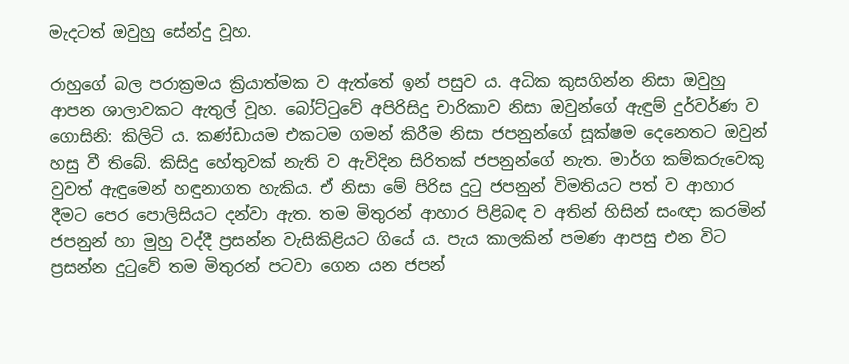මැදටත් ඔවුහු සේන්දු වූහ.

රාහුගේ බල පරාක්‍රමය ක්‍රියාත්මක ව ඇත්තේ ඉන් පසුව ය. අධික කුසගින්න නිසා ඔවුහු ආපන ශාලාවකට ඇතුල් වූහ. බෝට්ටුවේ අපිරිසිදු චාරිකාව නිසා ඔවුන්ගේ ඇඳුම් දුර්වර්ණ ව ගොසිනි: කිලිටි ය. කණ්ඩායම එකටම ගමන් කිරීම නිසා ජපනුන්ගේ සූක්ෂම දෙනෙතට ඔවුන් හසු වී තිබේ. කිසිදු හේතුවක් නැති ව ඇවිදින සිරිතක් ජපනුන්ගේ නැත. මාර්ග කම්කරුවෙකු වුවත් ඇඳුමෙන් හඳුනාගත හැකිය. ඒ නිසා මේ පිරිස දුටු ජපනුන් විමතියට පත් ව ආහාර දීමට පෙර පොලිසියට දන්වා ඇත. තම මිතුරන් ආහාර පිළිබඳ ව අතින් හිසින් සංඥා කරමින් ජපනුන් හා මුහු වද්දී ප්‍රසන්න වැසිකිළියට ගියේ ය. පැය කාලකින් පමණ ආපසු එන විට ප්‍රසන්න දුටුවේ තම මිතුරන් පටවා ගෙන යන ජපන්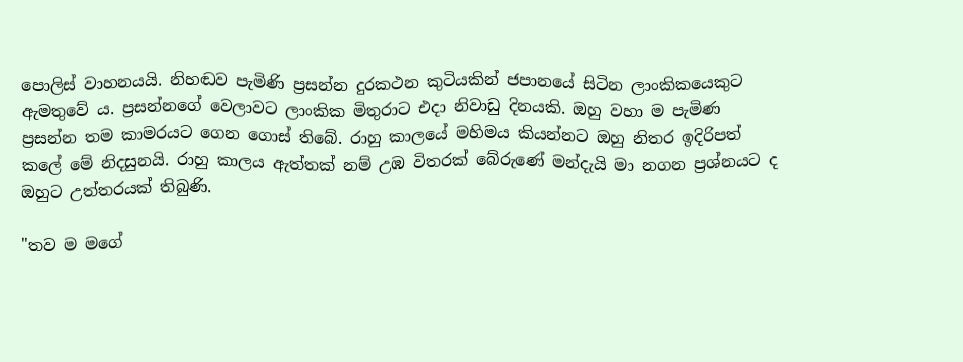පොලිස් වාහනයයි. නිහඬව පැමිණි ප්‍රසන්න දුරකථන කුටියකින් ජපානයේ සිටින ලාංකිකයෙකුට ඇමතුවේ ය. ප්‍රසන්නගේ වෙලාවට ලාංකික මිතුරාට එදා නිවාඩු දිනයකි. ඔහු වහා ම පැමිණ ප්‍රසන්න තම කාමරයට ගෙන ගොස් තිබේ. රාහු කාලයේ මහිමය කියන්නට ඔහු නිතර ඉදිරිපත් කලේ මේ නිදසුනයි. රාහු කාලය ඇත්තක් නම් උඹ විතරක් බේරුණේ මන්දැයි මා නගන ප්‍රශ්නයට ද ඔහුට උත්තරයක් තිබුණි.

"තව ම මගේ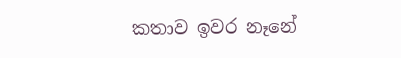කතාව ඉවර නෑනේ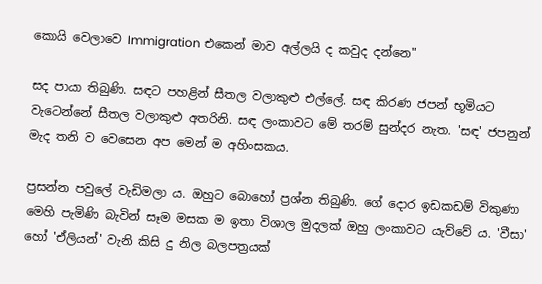කොයි වෙලාවෙ Immigration එකෙන් මාව අල්ලයි ද කවුද දන්නෙ"

සද පායා තිබුණි. සඳට පහළින් සීතල වලාකුළු එල්ලේ. සඳ කිරණ ජපන් භූමියට වැටෙන්නේ සීතල වලාකුළු අතරිනි. සඳ ලංකාවට මේ තරම් සුන්දර නැත. 'සඳ' ජපනුන් මැද තනි ව වෙසෙන අප මෙන් ම අහිංසකය.

ප්‍රසන්න පවුලේ වැඩිමලා ය. ඔහුට බොහෝ ප්‍රශ්න තිබුණි. ගේ දොර ඉඩකඩම් විකුණා මෙහි පැමිණි බැවින් සෑම මසක ම ඉතා විශාල මුදලක් ඔහු ලංකාවට යැව්වේ ය. 'වීසා' හෝ 'ඒලියන්' වැනි කිසි දු නිල බලපත්‍රයක්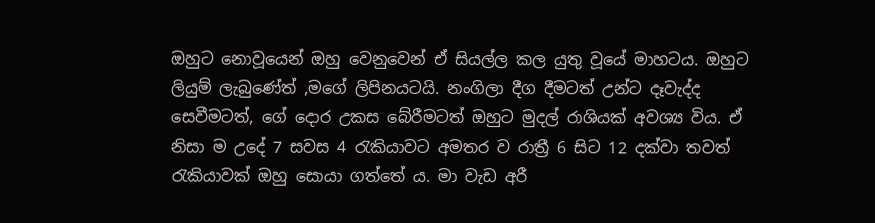ඔහුට නොවූයෙන් ඔහු වෙනුවෙන් ඒ සියල්ල කල යුතු වූයේ මාහටය. ඔහුට ලියුම් ලැබුණේත් ,මගේ ලිපිනයටයි. නංගිලා දීග දීමටත් උන්ට දෑවැද්ද සෙවීමටත්, ගේ දොර උකස බේරීමටත් ඔහුට මුදල් රාශියක් අවශ්‍ය විය. ඒ නිසා ම උදේ 7 සවස 4 රැකියාවට අමතර ව රාත්‍රී 6 සිට 12 දක්වා තවත් රැකියාවක් ඔහු සොයා ගත්තේ ය. මා වැඩ අරී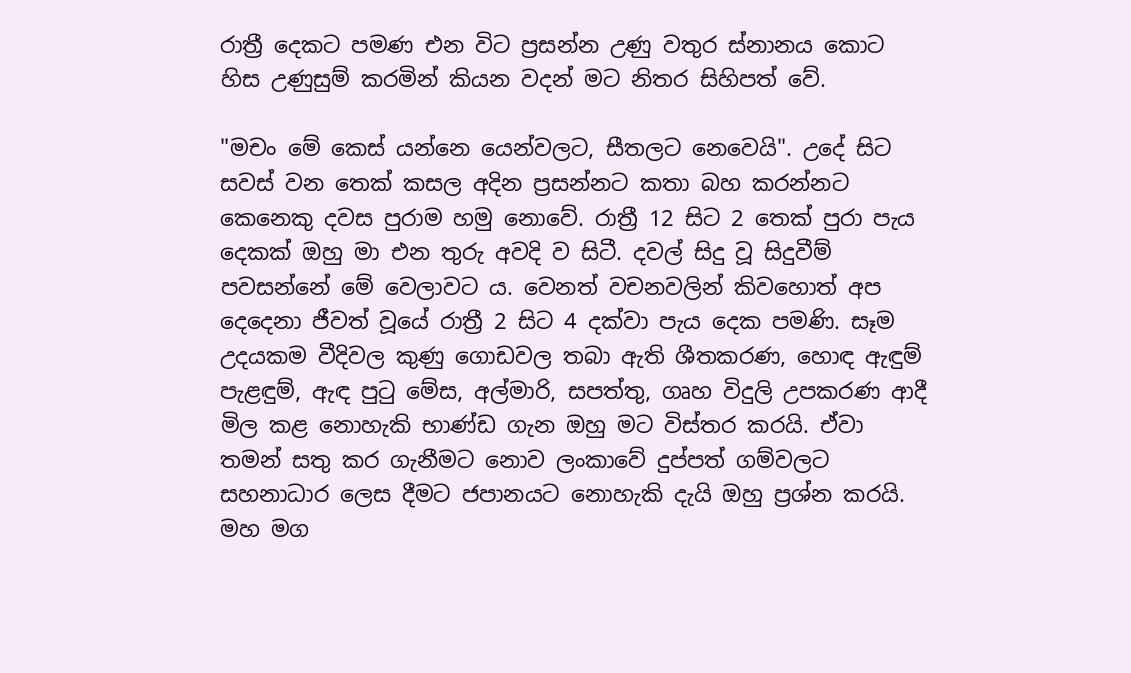රාත්‍රී දෙකට පමණ එන විට ප්‍රසන්න උණු වතුර ස්නානය කොට හිස උණුසුම් කරමින් කියන වදන් මට නිතර සිහිපත් වේ.

"මචං මේ කෙස් යන්නෙ යෙන්වලට, සීතලට නෙවෙයි". උදේ සිට සවස් වන තෙක් කසල අදින ප්‍රසන්නට කතා බහ කරන්නට කෙනෙකු දවස පුරාම හමු නොවේ. රාත්‍රී 12 සිට 2 තෙක් පුරා පැය දෙකක් ඔහු මා එන තුරු අවදි ව සිටී. දවල් සිදු වූ සිදුවීම් පවසන්නේ මේ වෙලාවට ය. වෙනත් වචනවලින් කිවහොත් අප දෙදෙනා ජීවත් වූයේ රාත්‍රී 2 සිට 4 දක්වා පැය දෙක පමණි. සෑම උදයකම වීදිවල කුණු ගොඩවල තබා ඇති ශීතකරණ, හොඳ ඇඳුම් පැළඳුම්, ඇඳ පුටු මේස, අල්මාරි, සපත්තු, ගෘහ විදුලි උපකරණ ආදී මිල කළ නොහැකි භාණ්ඩ ගැන ඔහු මට විස්තර කරයි. ඒවා තමන් සතු කර ගැනීමට නොව ලංකාවේ දුප්පත් ගම්වලට සහනාධාර ලෙස දීමට ජපානයට නොහැකි දැයි ඔහු ප්‍රශ්න කරයි. මහ මග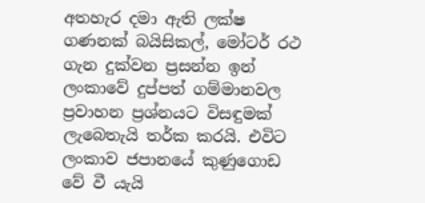අතහැර දමා ඇති ලක්ෂ ගණනක් බයිසිකල්, මෝටර් රථ ගැන දුක්වන ප්‍රසන්න ඉන් ලංකාවේ දුප්පත් ගම්මානවල ප්‍රවාහන ප්‍රශ්නයට විසඳුමක් ලැබෙතැයි තර්ක කරයි. එවිට ලංකාව ජපානයේ කුණුගොඩ වේ වී යැයි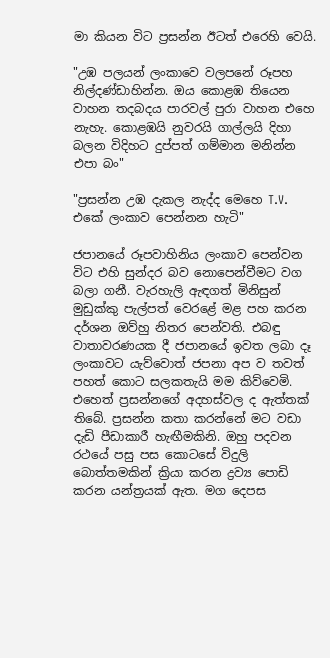මා කියන විට ප්‍රසන්න ඊටත් එරෙහි වෙයි.

"උඹ පලයන් ලංකාවෙ වලපනේ රූපහ නිල්දණ්ඩාහින්න. ඔය කොළඹ තියෙන වාහන තදබදය පාරවල් පුරා වාහන එහෙ නැහැ. කොළඹයි නුවරයි ගාල්ලයි දිහා බලන විදිහට දුප්පත් ගම්මාන මනින්න එපා බං"

"ප්‍රසන්න උඹ දැකල නැද්ද මෙහෙ T.V. එකේ ලංකාව පෙන්නන හැටි"

ජපානයේ රූපවාහිනිය ලංකාව පෙන්වන විට එහි සුන්දර බව නොපෙන්වීමට වග බලා ගනී. වැරහැලි ඇඳගත් මිනිසුන් මුඩුක්කු පැල්පත් වෙරළේ මළ පහ කරන දර්ශන ඔව්හු නිතර පෙන්වති. එබඳු වාතාවරණයක දී ජපානයේ ඉවත ලබා දෑ ලංකාවට යැව්වොත් ජපනා අප ව තවත් පහත් කොට සලකතැයි මම කිව්වෙමි. එහෙත් ප්‍රසන්නගේ අදහස්වල ද ඇත්තක් තිබේ. ප්‍රසන්න කතා කරන්නේ මට වඩා දැඩි පීඩාකාරී හැඟීමකිනි. ඔහු පදවන රථයේ පසු පස කොටසේ විදුලි බොත්තමකින් ක්‍රියා කරන ද්‍රව්‍ය පොඩි කරන යන්ත්‍රයක් ඇත. මග දෙපස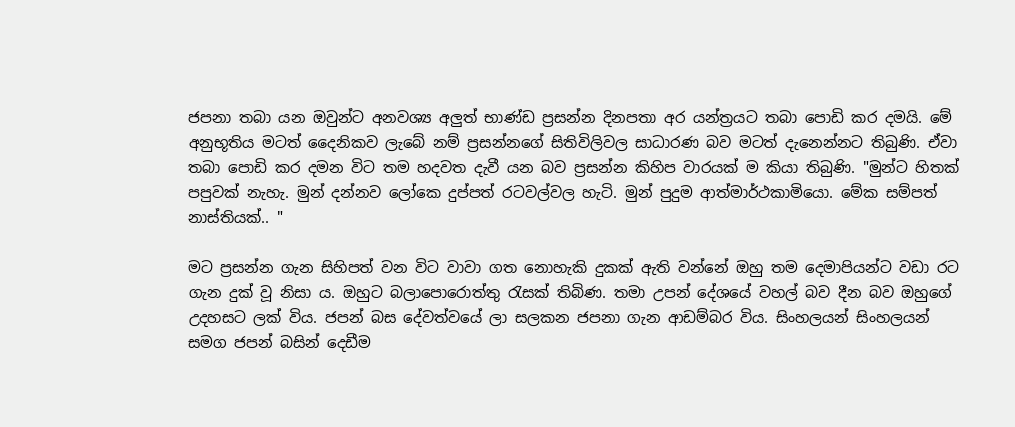ජපනා තබා යන ඔවුන්ට අනවශ්‍ය අලුත් භාණ්ඩ ප්‍රසන්න දිනපතා අර යන්ත්‍රයට තබා පොඩි කර දමයි. මේ අනුභූතිය මටත් දෛනිකව ලැබේ නම් ප්‍රසන්නගේ සිතිවිලිවල සාධාරණ බව මටත් දැනෙන්නට තිබුණි. ඒවා තබා පොඩි කර දමන විට තම හදවත දැවී යන බව ප්‍රසන්න කිහිප වාරයක් ම කියා තිබුණි. "මුන්ට හිතක් පපුවක් නැහැ. මුන් දන්නව ලෝකෙ දුප්පත් රටවල්වල හැටි. මුන් පුදුම ආත්මාර්ථකාමියො. මේක සම්පත් නාස්තියක්.. "

මට ප්‍රසන්න ගැන සිහිපත් වන විට වාවා ගත නොහැකි දුකක් ඇති වන්නේ ඔහු තම දෙමාපියන්ට වඩා රට ගැන දුක් වූ නිසා ය. ඔහුට බලාපොරොත්තු රැසක් තිබිණ. තමා උපන් දේශයේ වහල් බව දීන බව ඔහුගේ උදහසට ලක් විය. ජපන් බස දේවත්වයේ ලා සලකන ජපනා ගැන ආඩම්බර විය. සිංහලයන් සිංහලයන් සමග ජපන් බසින් දෙඩීම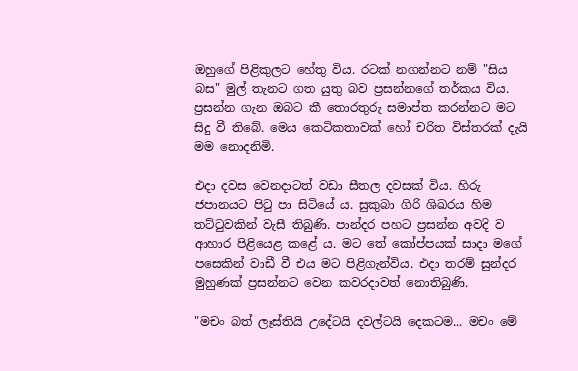ඔහුගේ පිළිකුලට හේතු විය. රටක් නගන්නට නම් "සිය බස" මුල් තැනට ගත යුතු බව ප්‍රසන්නගේ තර්කය විය. ප්‍රසන්න ගැන ඔබට කී තොරතුරු සමාප්ත කරන්නට මට සිදු වී තිබේ. මෙය කෙටිකතාවක් හෝ චරිත විස්තරක් දැයි මම නොදනිමි.

එදා දවස වෙනදාටත් වඩා සීතල දවසක් විය. හිරු ජපානයට පිටු පා සිටියේ ය. සුකුබා ගිරි ශිඛරය හිම තට්ටුවකින් වැසී තිබුණි. පාන්දර පහට ප්‍රසන්න අවදි ව ආහාර පිළියෙළ කළේ ය. මට තේ කෝප්පයක් සාදා මගේ පසෙකින් වාඩී වී එය මට පිළිගැන්විය. එදා තරම් සුන්දර මුහුණක් ප්‍රසන්නට වෙන කවරදාවත් නොතිබුණි.

"මචං බත් ලෑස්තියි උදේටයි දවල්ටයි දෙකටම... මචං මේ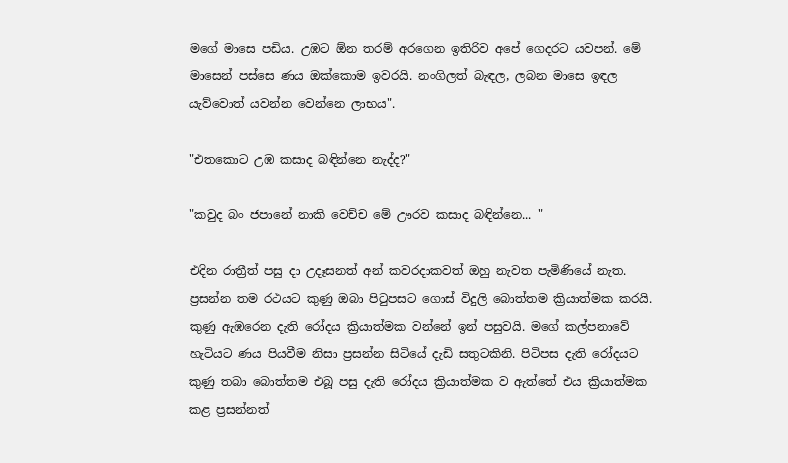මගේ මාසෙ පඩිය. උඹට ඕන තරම් අරගෙන ඉතිරිව අපේ ගෙදරට යවපන්. මේ මාසෙන් පස්සෙ ණය ඔක්කොම ඉවරයි. නංගිලත් බැඳල, ලබන මාසෙ ඉඳල යැව්වොත් යවන්න වෙන්නෙ ලාභය".

"එතකොට උඹ කසාද බඳින්නෙ නැද්ද?"

"කවුද බං ජපානේ නාකි වෙච්ච මේ ඌරව කසාද බඳින්නෙ... "

එදින රාත්‍රීත් පසු දා උදෑසනත් අන් කවරදාකවත් ඔහු නැවත පැමිණියේ නැත. ප්‍රසන්න තම රථයට කුණු ඔබා පිටුපසට ගොස් විදුලි බොත්තම ක්‍රියාත්මක කරයි. කුණු ඇඹරෙන දැති රෝදය ක්‍රියාත්මක වන්නේ ඉන් පසුවයි. මගේ කල්පනාවේ හැටියට ණය පියවීම නිසා ප්‍රසන්න සිටියේ දැඩි සතුටකිනි. පිටිපස දැති රෝදයට කුණු තබා බොත්තම එබූ පසු දැති රෝදය ක්‍රියාත්මක ව ඇත්තේ එය ක්‍රියාත්මක කළ ප්‍රසන්නත්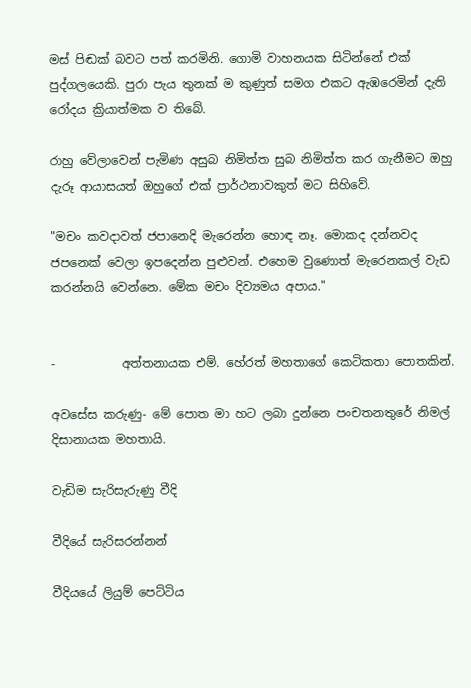මස් පිඬක් බවට පත් කරමිනි. ගොමි වාහනයක සිටින්නේ එක් පුද්ගලයෙකි. පුරා පැය තුනක් ම කුණුත් සමග එකට ඇඹරෙමින් දැති රෝදය ක්‍රියාත්මක ව තිබේ.

රාහු වේලාවෙන් පැමිණ අසුබ නිමිත්ත සුබ නිමිත්ත කර ගැනීමට ඔහු දැරූ ආයාසයත් ඔහුගේ එක් ප්‍රාර්ථනාවකුත් මට සිහිවේ.

"මචං කවදාවත් ජපානෙදි මැරෙන්න හොඳ නෑ. මොකද දන්නවද ජපනෙක් වෙලා ඉපදෙන්න පුළුවන්. එහෙම වුණොත් මැරෙනකල් වැඩ කරන්නයි වෙන්නෙ. මේක මචං දිව්‍යමය අපාය."


-           අත්තනායක එම්. හේරත් මහතාගේ කෙටිකතා පොතකින්.

අවසේස කරුණු- මේ පොත මා හට ලබා දුන්නෙ පංචතනතුරේ නිමල් දිසානායක මහතායි.

වැඩිම සැරිසැරුණු වීදි

වීදියේ සැරිසරන්නන්

වීදියයේ ලියුම් පෙට්ටිය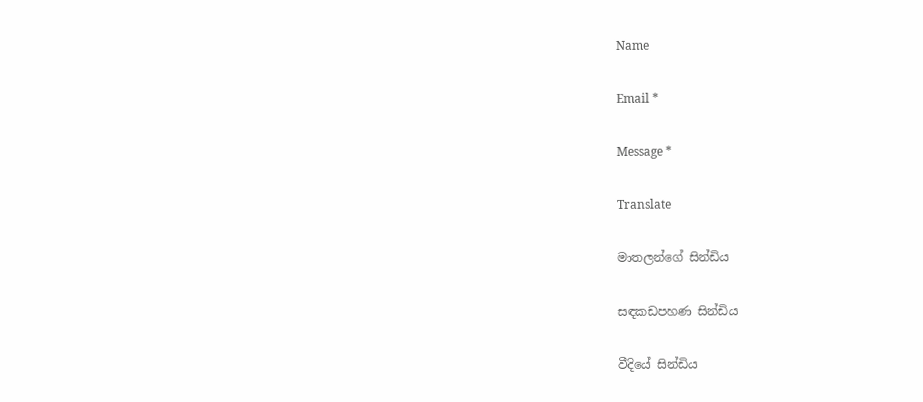Name

Email *

Message *

Translate

මාතලන්ගේ සින්ඩිය

සඳකඩපහණ සින්ඩිය

වීදියේ සින්ඩිය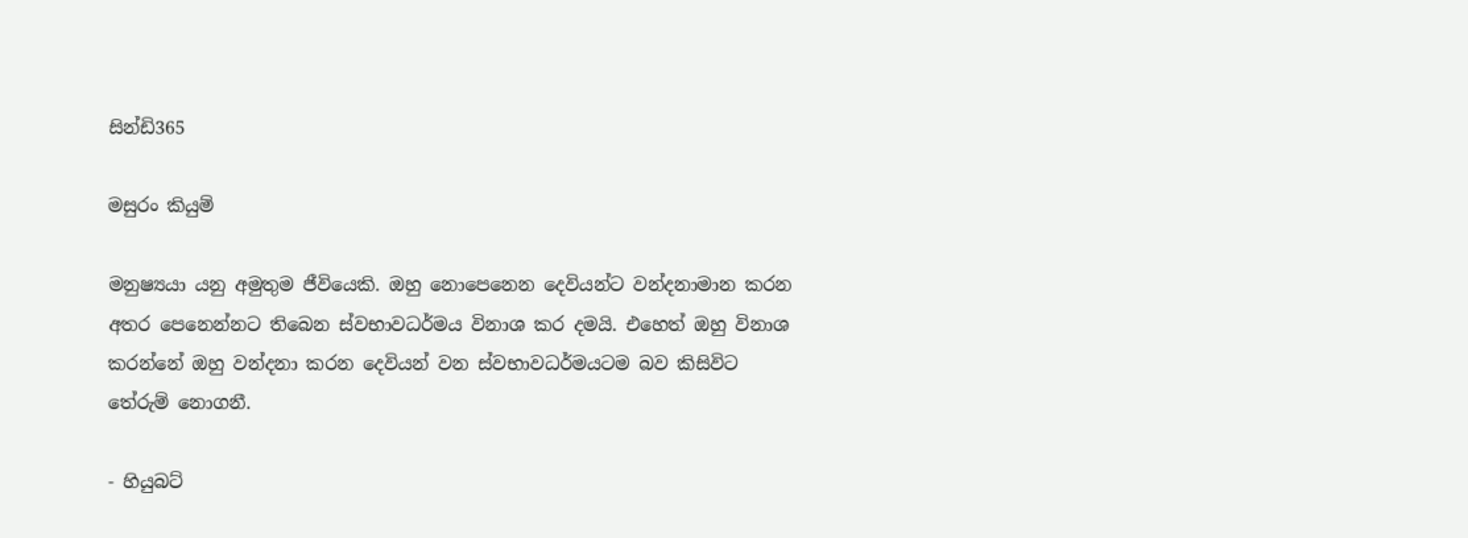සින්ඩි365

මසුරං කියුම්

මනුෂ්‍යයා යනු අමුතුම ජීවියෙකි. ඔහු නොපෙනෙන දෙවියන්ට වන්දනාමාන කරන අතර පෙනෙන්නට තිබෙන ස්වභාවධර්මය විනාශ කර දමයි. එහෙත් ඔහු විනාශ කරන්නේ ඔහු වන්දනා කරන දෙවියන් වන ස්වභාවධර්මයටම බව කිසිවිට තේරුම් නොගනී.

- හියුබට්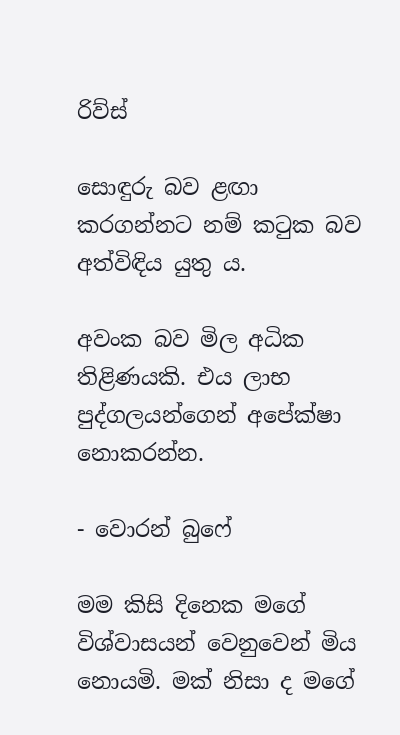රිව්ස්

සොඳුරු බව ළඟා කරගන්නට නම් කටුක බව අත්විඳිය යුතු ය.

අවංක බව මිල අධික තිළිණයකි. එය ලාභ පුද්ගලයන්ගෙන් අපේක්ෂා නොකරන්න.

- වොරන් බුෆේ

මම කිසි දිනෙක මගේ විශ්වාසයන් වෙනුවෙන් මිය නොයමි. මක් නිසා ද මගේ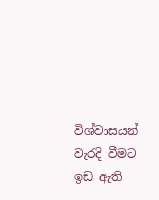විශ්වාසයන් වැරදි වීමට ඉඩ ඇති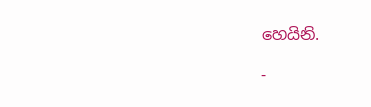හෙයිනි.

-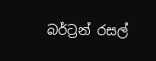බර්ට්‍රන් රසල්